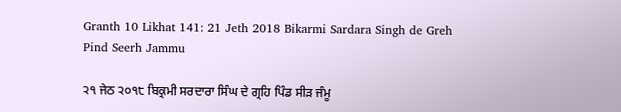Granth 10 Likhat 141: 21 Jeth 2018 Bikarmi Sardara Singh de Greh Pind Seerh Jammu

੨੧ ਜੇਠ ੨੦੧੮ ਬਿਕ੍ਰਮੀ ਸਰਦਾਰਾ ਸਿੰਘ ਦੇ ਗ੍ਰਹਿ ਪਿੰਡ ਸੀੜ ਜੰਮੂ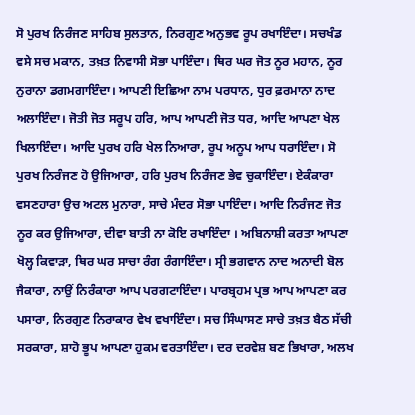ਸੋ ਪੁਰਖ ਨਿਰੰਜਣ ਸਾਹਿਬ ਸੁਲਤਾਨ, ਨਿਰਗੁਣ ਅਨੁਭਵ ਰੂਪ ਰਖਾਇੰਦਾ। ਸਚਖੰਡ ਵਸੇ ਸਚ ਮਕਾਨ, ਤਖ਼ਤ ਨਿਵਾਸੀ ਸੋਭਾ ਪਾਇੰਦਾ। ਥਿਰ ਘਰ ਜੋਤ ਨੂਰ ਮਹਾਨ, ਨੂਰ ਨੁਰਾਨਾ ਡਗਮਗਾਇੰਦਾ। ਆਪਣੀ ਇਛਿਆ ਨਾਮ ਪਰਧਾਨ, ਧੁਰ ਫ਼ਰਮਾਨਾ ਨਾਦ ਅਲਾਇੰਦਾ। ਜੋਤੀ ਜੋਤ ਸਰੂਪ ਹਰਿ, ਆਪ ਆਪਣੀ ਜੋਤ ਧਰ, ਆਦਿ ਆਪਣਾ ਖੇਲ ਖਿਲਾਇੰਦਾ। ਆਦਿ ਪੁਰਖ ਹਰਿ ਖੇਲ ਨਿਆਰਾ, ਰੂਪ ਅਨੂਪ ਆਪ ਧਰਾਇੰਦਾ। ਸੋ ਪੁਰਖ ਨਿਰੰਜਣ ਹੋ ਉਜਿਆਰਾ, ਹਰਿ ਪੁਰਖ ਨਿਰੰਜਣ ਭੇਵ ਚੁਕਾਇੰਦਾ। ਏਕੰਕਾਰਾ ਵਸਣਹਾਰਾ ਉਚ ਅਟਲ ਮੁਨਾਰਾ, ਸਾਚੇ ਮੰਦਰ ਸੋਭਾ ਪਾਇੰਦਾ। ਆਦਿ ਨਿਰੰਜਣ ਜੋਤ ਨੂਰ ਕਰ ਉਜਿਆਰਾ, ਦੀਵਾ ਬਾਤੀ ਨਾ ਕੋਇ ਰਖਾਇੰਦਾ । ਅਬਿਨਾਸ਼ੀ ਕਰਤਾ ਆਪਣਾ ਖੋਲ੍ਹ ਕਿਵਾੜਾ, ਥਿਰ ਘਰ ਸਾਚਾ ਰੰਗ ਰੰਗਾਇੰਦਾ। ਸ੍ਰੀ ਭਗਵਾਨ ਨਾਦ ਅਨਾਦੀ ਬੋਲ ਜੈਕਾਰਾ, ਨਾਉਂ ਨਿਰੰਕਾਰਾ ਆਪ ਪਰਗਟਾਇੰਦਾ। ਪਾਰਬ੍ਰਹਮ ਪ੍ਰਭ ਆਪ ਆਪਣਾ ਕਰ ਪਸਾਰਾ, ਨਿਰਗੁਣ ਨਿਰਾਕਾਰ ਵੇਖ ਵਖਾਇੰਦਾ। ਸਚ ਸਿੰਘਾਸਣ ਸਾਚੇ ਤਖ਼ਤ ਬੈਠ ਸੱਚੀ ਸਰਕਾਰਾ, ਸ਼ਾਹੋ ਭੂਪ ਆਪਣਾ ਹੁਕਮ ਵਰਤਾਇੰਦਾ। ਦਰ ਦਰਵੇਸ਼ ਬਣ ਭਿਖਾਰਾ, ਅਲਖ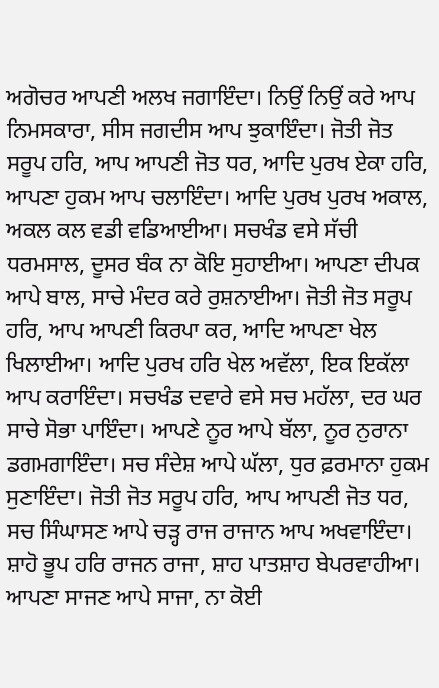ਅਗੋਚਰ ਆਪਣੀ ਅਲਖ ਜਗਾਇੰਦਾ। ਨਿਉਂ ਨਿਉਂ ਕਰੇ ਆਪ ਨਿਮਸਕਾਰਾ, ਸੀਸ ਜਗਦੀਸ ਆਪ ਝੁਕਾਇੰਦਾ। ਜੋਤੀ ਜੋਤ ਸਰੂਪ ਹਰਿ, ਆਪ ਆਪਣੀ ਜੋਤ ਧਰ, ਆਦਿ ਪੁਰਖ ਏਕਾ ਹਰਿ, ਆਪਣਾ ਹੁਕਮ ਆਪ ਚਲਾਇੰਦਾ। ਆਦਿ ਪੁਰਖ ਪੁਰਖ ਅਕਾਲ, ਅਕਲ ਕਲ ਵਡੀ ਵਡਿਆਈਆ। ਸਚਖੰਡ ਵਸੇ ਸੱਚੀ ਧਰਮਸਾਲ, ਦੂਸਰ ਬੰਕ ਨਾ ਕੋਇ ਸੁਹਾਈਆ। ਆਪਣਾ ਦੀਪਕ ਆਪੇ ਬਾਲ, ਸਾਚੇ ਮੰਦਰ ਕਰੇ ਰੁਸ਼ਨਾਈਆ। ਜੋਤੀ ਜੋਤ ਸਰੂਪ ਹਰਿ, ਆਪ ਆਪਣੀ ਕਿਰਪਾ ਕਰ, ਆਦਿ ਆਪਣਾ ਖੇਲ ਖਿਲਾਈਆ। ਆਦਿ ਪੁਰਖ ਹਰਿ ਖੇਲ ਅਵੱਲਾ, ਇਕ ਇਕੱਲਾ ਆਪ ਕਰਾਇੰਦਾ। ਸਚਖੰਡ ਦਵਾਰੇ ਵਸੇ ਸਚ ਮਹੱਲਾ, ਦਰ ਘਰ ਸਾਚੇ ਸੋਭਾ ਪਾਇੰਦਾ। ਆਪਣੇ ਨੂਰ ਆਪੇ ਬੱਲਾ, ਨੂਰ ਨੁਰਾਨਾ ਡਗਮਗਾਇੰਦਾ। ਸਚ ਸੰਦੇਸ਼ ਆਪੇ ਘੱਲਾ, ਧੁਰ ਫ਼ਰਮਾਨਾ ਹੁਕਮ ਸੁਣਾਇੰਦਾ। ਜੋਤੀ ਜੋਤ ਸਰੂਪ ਹਰਿ, ਆਪ ਆਪਣੀ ਜੋਤ ਧਰ, ਸਚ ਸਿੰਘਾਸਣ ਆਪੇ ਚੜ੍ਹ ਰਾਜ ਰਾਜਾਨ ਆਪ ਅਖਵਾਇੰਦਾ। ਸ਼ਾਹੋ ਭੂਪ ਹਰਿ ਰਾਜਨ ਰਾਜਾ, ਸ਼ਾਹ ਪਾਤਸ਼ਾਹ ਬੇਪਰਵਾਹੀਆ। ਆਪਣਾ ਸਾਜਣ ਆਪੇ ਸਾਜਾ, ਨਾ ਕੋਈ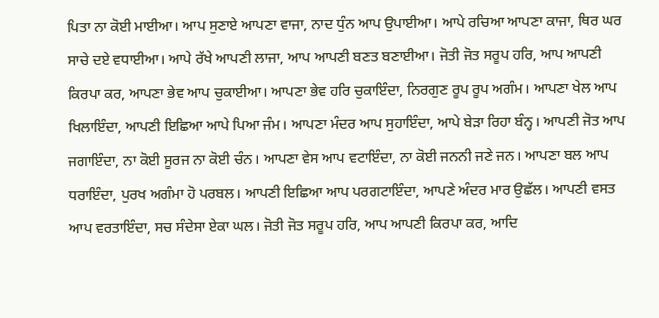ਪਿਤਾ ਨਾ ਕੋਈ ਮਾਈਆ। ਆਪ ਸੁਣਾਏ ਆਪਣਾ ਵਾਜਾ, ਨਾਦ ਧੁੰਨ ਆਪ ਉਪਾਈਆ। ਆਪੇ ਰਚਿਆ ਆਪਣਾ ਕਾਜਾ, ਥਿਰ ਘਰ ਸਾਚੇ ਦਏ ਵਧਾਈਆ। ਆਪੇ ਰੱਖੇ ਆਪਣੀ ਲਾਜਾ, ਆਪ ਆਪਣੀ ਬਣਤ ਬਣਾਈਆ। ਜੋਤੀ ਜੋਤ ਸਰੂਪ ਹਰਿ, ਆਪ ਆਪਣੀ ਕਿਰਪਾ ਕਰ, ਆਪਣਾ ਭੇਵ ਆਪ ਚੁਕਾਈਆ। ਆਪਣਾ ਭੇਵ ਹਰਿ ਚੁਕਾਇੰਦਾ, ਨਿਰਗੁਣ ਰੂਪ ਰੂਪ ਅਗੰਮ। ਆਪਣਾ ਖੇਲ ਆਪ ਖਿਲਾਇੰਦਾ, ਆਪਣੀ ਇਛਿਆ ਆਪੇ ਪਿਆ ਜੰਮ। ਆਪਣਾ ਮੰਦਰ ਆਪ ਸੁਹਾਇੰਦਾ, ਆਪੇ ਬੇੜਾ ਰਿਹਾ ਬੰਨ੍ਹ। ਆਪਣੀ ਜੋਤ ਆਪ ਜਗਾਇੰਦਾ, ਨਾ ਕੋਈ ਸੂਰਜ ਨਾ ਕੋਈ ਚੰਨ। ਆਪਣਾ ਵੇਸ ਆਪ ਵਟਾਇੰਦਾ, ਨਾ ਕੋਈ ਜਨਨੀ ਜਣੇ ਜਨ। ਆਪਣਾ ਬਲ ਆਪ ਧਰਾਇੰਦਾ, ਪੁਰਖ ਅਗੰਮਾ ਹੋ ਪਰਬਲ। ਆਪਣੀ ਇਛਿਆ ਆਪ ਪਰਗਟਾਇੰਦਾ, ਆਪਣੇ ਅੰਦਰ ਮਾਰ ਉਛੱਲ। ਆਪਣੀ ਵਸਤ ਆਪ ਵਰਤਾਇੰਦਾ, ਸਚ ਸੰਦੇਸਾ ਏਕਾ ਘਲ। ਜੋਤੀ ਜੋਤ ਸਰੂਪ ਹਰਿ, ਆਪ ਆਪਣੀ ਕਿਰਪਾ ਕਰ, ਆਦਿ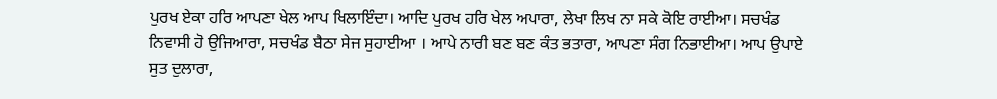ਪੁਰਖ ਏਕਾ ਹਰਿ ਆਪਣਾ ਖੇਲ ਆਪ ਖਿਲਾਇੰਦਾ। ਆਦਿ ਪੁਰਖ ਹਰਿ ਖੇਲ ਅਪਾਰਾ, ਲੇਖਾ ਲਿਖ ਨਾ ਸਕੇ ਕੋਇ ਰਾਈਆ। ਸਚਖੰਡ ਨਿਵਾਸੀ ਹੋ ਉਜਿਆਰਾ, ਸਚਖੰਡ ਬੈਠਾ ਸੇਜ ਸੁਹਾਈਆ । ਆਪੇ ਨਾਰੀ ਬਣ ਬਣ ਕੰਤ ਭਤਾਰਾ, ਆਪਣਾ ਸੰਗ ਨਿਭਾਈਆ। ਆਪ ਉਪਾਏ ਸੁਤ ਦੁਲਾਰਾ,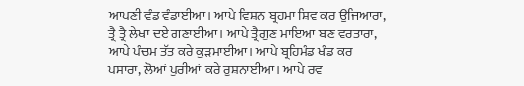ਆਪਣੀ ਵੰਡ ਵੰਡਾਈਆ। ਆਪੇ ਵਿਸ਼ਨ ਬ੍ਰਹਮਾ ਸ਼ਿਵ ਕਰ ਉਜਿਆਰਾ, ਤ੍ਰੈ ਤ੍ਰੈ ਲੇਖਾ ਦਏ ਗਣਾਈਆ। ਆਪੇ ਤ੍ਰੈਗੁਣ ਮਾਇਆ ਬਣ ਵਰਤਾਰਾ, ਆਪੇ ਪੰਚਮ ਤੱਤ ਕਰੇ ਕੁੜਮਾਈਆ। ਆਪੇ ਬ੍ਰਹਿਮੰਡ ਖੰਡ ਕਰ ਪਸਾਰਾ, ਲੋਆਂ ਪੁਰੀਆਂ ਕਰੇ ਰੁਸ਼ਨਾਈਆ। ਆਪੇ ਰਵ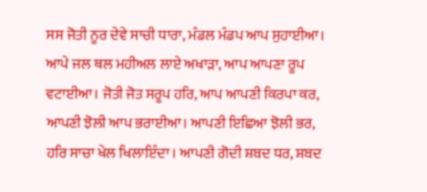ਸਸ ਜੋਤੀ ਨੂਰ ਦੇਵੇ ਸਾਚੀ ਧਾਰਾ, ਮੰਡਲ ਮੰਡਪ ਆਪ ਸੁਹਾਈਆ। ਆਪੇ ਜਲ ਥਲ ਮਹੀਅਲ ਲਾਏ ਅਖਾੜਾ, ਆਪ ਆਪਣਾ ਰੂਪ ਵਟਾਈਆ। ਜੋਤੀ ਜੋਤ ਸਰੂਪ ਹਰਿ, ਆਪ ਆਪਣੀ ਕਿਰਪਾ ਕਰ, ਆਪਣੀ ਝੋਲੀ ਆਪ ਭਰਾਈਆ। ਆਪਣੀ ਇਛਿਆ ਝੋਲੀ ਭਰ, ਹਰਿ ਸਾਚਾ ਖੇਲ ਖਿਲਾਇੰਦਾ। ਆਪਣੀ ਗੋਦੀ ਸ਼ਬਦ ਧਰ, ਸ਼ਬਦ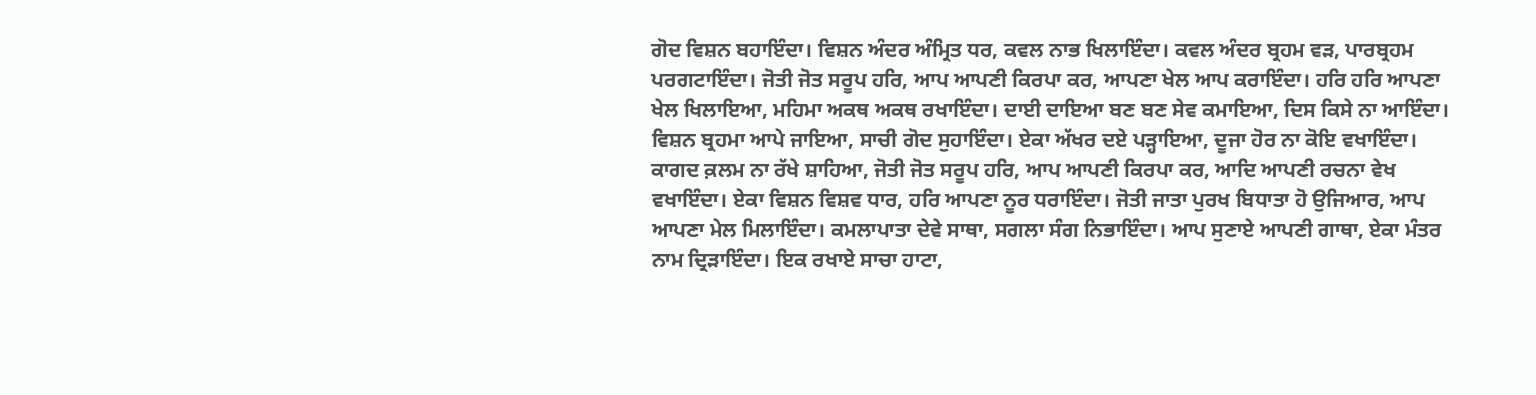ਗੋਦ ਵਿਸ਼ਨ ਬਹਾਇੰਦਾ। ਵਿਸ਼ਨ ਅੰਦਰ ਅੰਮ੍ਰਿਤ ਧਰ, ਕਵਲ ਨਾਭ ਖਿਲਾਇੰਦਾ। ਕਵਲ ਅੰਦਰ ਬ੍ਰਹਮ ਵੜ, ਪਾਰਬ੍ਰਹਮ ਪਰਗਟਾਇੰਦਾ। ਜੋਤੀ ਜੋਤ ਸਰੂਪ ਹਰਿ, ਆਪ ਆਪਣੀ ਕਿਰਪਾ ਕਰ, ਆਪਣਾ ਖੇਲ ਆਪ ਕਰਾਇੰਦਾ। ਹਰਿ ਹਰਿ ਆਪਣਾ ਖੇਲ ਖਿਲਾਇਆ, ਮਹਿਮਾ ਅਕਥ ਅਕਥ ਰਖਾਇੰਦਾ। ਦਾਈ ਦਾਇਆ ਬਣ ਬਣ ਸੇਵ ਕਮਾਇਆ, ਦਿਸ ਕਿਸੇ ਨਾ ਆਇੰਦਾ। ਵਿਸ਼ਨ ਬ੍ਰਹਮਾ ਆਪੇ ਜਾਇਆ, ਸਾਚੀ ਗੋਦ ਸੁਹਾਇੰਦਾ। ਏਕਾ ਅੱਖਰ ਦਏ ਪੜ੍ਹਾਇਆ, ਦੂਜਾ ਹੋਰ ਨਾ ਕੋਇ ਵਖਾਇੰਦਾ। ਕਾਗਦ ਕ਼ਲਮ ਨਾ ਰੱਖੇ ਸ਼ਾਹਿਆ, ਜੋਤੀ ਜੋਤ ਸਰੂਪ ਹਰਿ, ਆਪ ਆਪਣੀ ਕਿਰਪਾ ਕਰ, ਆਦਿ ਆਪਣੀ ਰਚਨਾ ਵੇਖ ਵਖਾਇੰਦਾ। ਏਕਾ ਵਿਸ਼ਨ ਵਿਸ਼ਵ ਧਾਰ, ਹਰਿ ਆਪਣਾ ਨੂਰ ਧਰਾਇੰਦਾ। ਜੋਤੀ ਜਾਤਾ ਪੁਰਖ ਬਿਧਾਤਾ ਹੋ ਉਜਿਆਰ, ਆਪ ਆਪਣਾ ਮੇਲ ਮਿਲਾਇੰਦਾ। ਕਮਲਾਪਾਤਾ ਦੇਵੇ ਸਾਥਾ, ਸਗਲਾ ਸੰਗ ਨਿਭਾਇੰਦਾ। ਆਪ ਸੁਣਾਏ ਆਪਣੀ ਗਾਥਾ, ਏਕਾ ਮੰਤਰ ਨਾਮ ਦ੍ਰਿੜਾਇੰਦਾ। ਇਕ ਰਖਾਏ ਸਾਚਾ ਹਾਟਾ,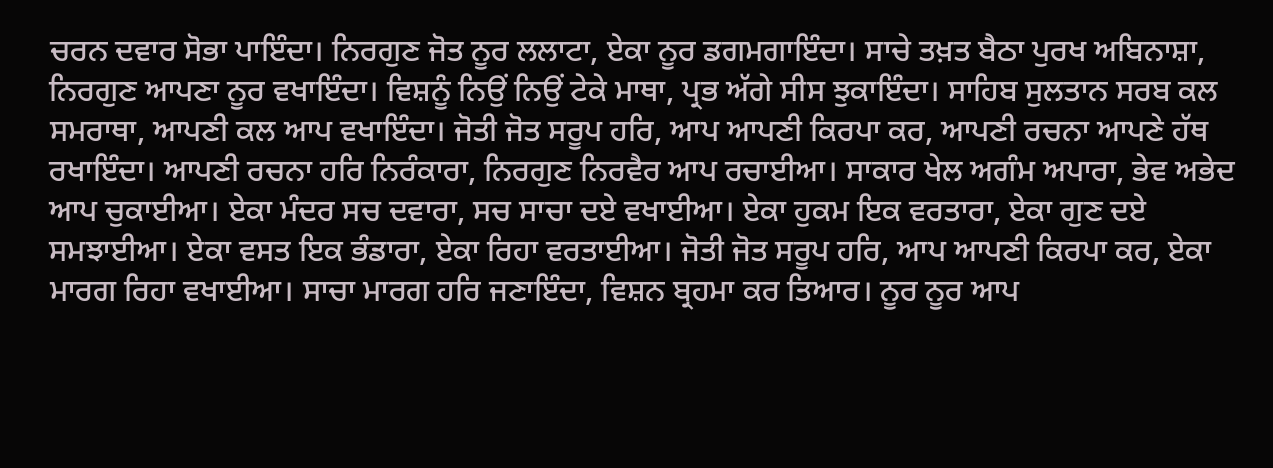ਚਰਨ ਦਵਾਰ ਸੋਭਾ ਪਾਇੰਦਾ। ਨਿਰਗੁਣ ਜੋਤ ਨੂਰ ਲਲਾਟਾ, ਏਕਾ ਨੂਰ ਡਗਮਗਾਇੰਦਾ। ਸਾਚੇ ਤਖ਼ਤ ਬੈਠਾ ਪੁਰਖ ਅਬਿਨਾਸ਼ਾ, ਨਿਰਗੁਣ ਆਪਣਾ ਨੂਰ ਵਖਾਇੰਦਾ। ਵਿਸ਼ਨੂੰ ਨਿਉਂ ਨਿਉਂ ਟੇਕੇ ਮਾਥਾ, ਪ੍ਰਭ ਅੱਗੇ ਸੀਸ ਝੁਕਾਇੰਦਾ। ਸਾਹਿਬ ਸੁਲਤਾਨ ਸਰਬ ਕਲ ਸਮਰਾਥਾ, ਆਪਣੀ ਕਲ ਆਪ ਵਖਾਇੰਦਾ। ਜੋਤੀ ਜੋਤ ਸਰੂਪ ਹਰਿ, ਆਪ ਆਪਣੀ ਕਿਰਪਾ ਕਰ, ਆਪਣੀ ਰਚਨਾ ਆਪਣੇ ਹੱਥ ਰਖਾਇੰਦਾ। ਆਪਣੀ ਰਚਨਾ ਹਰਿ ਨਿਰੰਕਾਰਾ, ਨਿਰਗੁਣ ਨਿਰਵੈਰ ਆਪ ਰਚਾਈਆ। ਸਾਕਾਰ ਖੇਲ ਅਗੰਮ ਅਪਾਰਾ, ਭੇਵ ਅਭੇਦ ਆਪ ਚੁਕਾਈਆ। ਏਕਾ ਮੰਦਰ ਸਚ ਦਵਾਰਾ, ਸਚ ਸਾਚਾ ਦਏ ਵਖਾਈਆ। ਏਕਾ ਹੁਕਮ ਇਕ ਵਰਤਾਰਾ, ਏਕਾ ਗੁਣ ਦਏ ਸਮਝਾਈਆ। ਏਕਾ ਵਸਤ ਇਕ ਭੰਡਾਰਾ, ਏਕਾ ਰਿਹਾ ਵਰਤਾਈਆ। ਜੋਤੀ ਜੋਤ ਸਰੂਪ ਹਰਿ, ਆਪ ਆਪਣੀ ਕਿਰਪਾ ਕਰ, ਏਕਾ ਮਾਰਗ ਰਿਹਾ ਵਖਾਈਆ। ਸਾਚਾ ਮਾਰਗ ਹਰਿ ਜਣਾਇੰਦਾ, ਵਿਸ਼ਨ ਬ੍ਰਹਮਾ ਕਰ ਤਿਆਰ। ਨੂਰ ਨੂਰ ਆਪ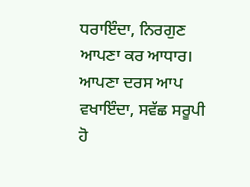ਧਰਾਇੰਦਾ, ਨਿਰਗੁਣ ਆਪਣਾ ਕਰ ਆਧਾਰ। ਆਪਣਾ ਦਰਸ ਆਪ ਵਖਾਇੰਦਾ, ਸਵੱਛ ਸਰੂਪੀ ਹੋ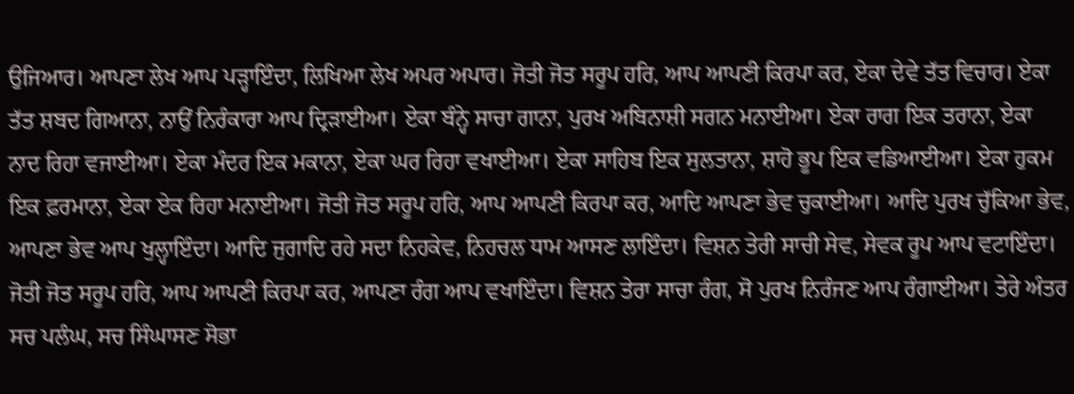ਉਜਿਆਰ। ਆਪਣਾ ਲੇਖ ਆਪ ਪੜ੍ਹਾਇੰਦਾ, ਲਿਖਿਆ ਲੇਖ ਅਪਰ ਅਪਾਰ। ਜੋਤੀ ਜੋਤ ਸਰੂਪ ਹਰਿ, ਆਪ ਆਪਣੀ ਕਿਰਪਾ ਕਰ, ਏਕਾ ਦੇਵੇ ਤੱਤ ਵਿਚਾਰ। ਏਕਾ ਤੱਤ ਸ਼ਬਦ ਗਿਆਨਾ, ਨਾਉਂ ਨਿਰੰਕਾਰਾ ਆਪ ਦ੍ਰਿੜਾਈਆ। ਏਕਾ ਬੰਨ੍ਹੇ ਸਾਚਾ ਗਾਨਾ, ਪੁਰਖ ਅਬਿਨਾਸ਼ੀ ਸਗਨ ਮਨਾਈਆ। ਏਕਾ ਰਾਗ ਇਕ ਤਰਾਨਾ, ਏਕਾ ਨਾਦ ਰਿਹਾ ਵਜਾਈਆ। ਏਕਾ ਮੰਦਰ ਇਕ ਮਕਾਨਾ, ਏਕਾ ਘਰ ਰਿਹਾ ਵਖਾਈਆ। ਏਕਾ ਸਾਹਿਬ ਇਕ ਸੁਲਤਾਨਾ, ਸ਼ਾਹੋ ਭੂਪ ਇਕ ਵਡਿਆਈਆ। ਏਕਾ ਹੁਕਮ ਇਕ ਫ਼ਰਮਾਨਾ, ਏਕਾ ਏਕ ਰਿਹਾ ਮਨਾਈਆ। ਜੋਤੀ ਜੋਤ ਸਰੂਪ ਹਰਿ, ਆਪ ਆਪਣੀ ਕਿਰਪਾ ਕਰ, ਆਦਿ ਆਪਣਾ ਭੇਵ ਚੁਕਾਈਆ। ਆਦਿ ਪੁਰਖ ਚੁੱਕਿਆ ਭੇਵ, ਆਪਣਾ ਭੇਵ ਆਪ ਖੁਲ੍ਹਾਇੰਦਾ। ਆਦਿ ਜੁਗਾਦਿ ਰਹੇ ਸਦਾ ਨਿਹਕੇਵ, ਨਿਹਚਲ ਧਾਮ ਆਸਣ ਲਾਇੰਦਾ। ਵਿਸ਼ਨ ਤੇਰੀ ਸਾਚੀ ਸੇਵ, ਸੇਵਕ ਰੂਪ ਆਪ ਵਟਾਇੰਦਾ। ਜੋਤੀ ਜੋਤ ਸਰੂਪ ਹਰਿ, ਆਪ ਆਪਣੀ ਕਿਰਪਾ ਕਰ, ਆਪਣਾ ਰੰਗ ਆਪ ਵਖਾਇੰਦਾ। ਵਿਸ਼ਨ ਤੇਰਾ ਸਾਚਾ ਰੰਗ, ਸੋ ਪੁਰਖ ਨਿਰੰਜਣ ਆਪ ਰੰਗਾਈਆ। ਤੇਰੇ ਅੰਤਰ ਸਚ ਪਲੰਘ, ਸਚ ਸਿੰਘਾਸਣ ਸੋਭਾ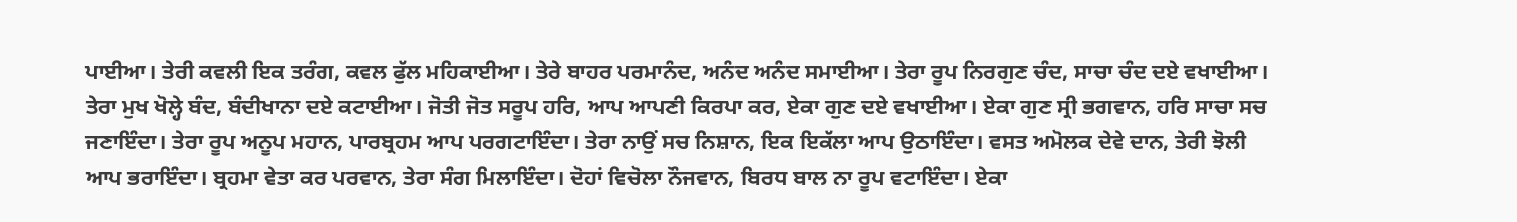ਪਾਈਆ। ਤੇਰੀ ਕਵਲੀ ਇਕ ਤਰੰਗ, ਕਵਲ ਫੁੱਲ ਮਹਿਕਾਈਆ। ਤੇਰੇ ਬਾਹਰ ਪਰਮਾਨੰਦ, ਅਨੰਦ ਅਨੰਦ ਸਮਾਈਆ। ਤੇਰਾ ਰੂਪ ਨਿਰਗੁਣ ਚੰਦ, ਸਾਚਾ ਚੰਦ ਦਏ ਵਖਾਈਆ। ਤੇਰਾ ਮੁਖ ਖੋਲ੍ਹੇ ਬੰਦ, ਬੰਦੀਖਾਨਾ ਦਏ ਕਟਾਈਆ। ਜੋਤੀ ਜੋਤ ਸਰੂਪ ਹਰਿ, ਆਪ ਆਪਣੀ ਕਿਰਪਾ ਕਰ, ਏਕਾ ਗੁਣ ਦਏ ਵਖਾਈਆ। ਏਕਾ ਗੁਣ ਸ੍ਰੀ ਭਗਵਾਨ, ਹਰਿ ਸਾਚਾ ਸਚ ਜਣਾਇੰਦਾ। ਤੇਰਾ ਰੂਪ ਅਨੂਪ ਮਹਾਨ, ਪਾਰਬ੍ਰਹਮ ਆਪ ਪਰਗਟਾਇੰਦਾ। ਤੇਰਾ ਨਾਉਂ ਸਚ ਨਿਸ਼ਾਨ, ਇਕ ਇਕੱਲਾ ਆਪ ਉਠਾਇੰਦਾ। ਵਸਤ ਅਮੋਲਕ ਦੇਵੇ ਦਾਨ, ਤੇਰੀ ਝੋਲੀ ਆਪ ਭਰਾਇੰਦਾ। ਬ੍ਰਹਮਾ ਵੇਤਾ ਕਰ ਪਰਵਾਨ, ਤੇਰਾ ਸੰਗ ਮਿਲਾਇੰਦਾ। ਦੋਹਾਂ ਵਿਚੋਲਾ ਨੌਜਵਾਨ, ਬਿਰਧ ਬਾਲ ਨਾ ਰੂਪ ਵਟਾਇੰਦਾ। ਏਕਾ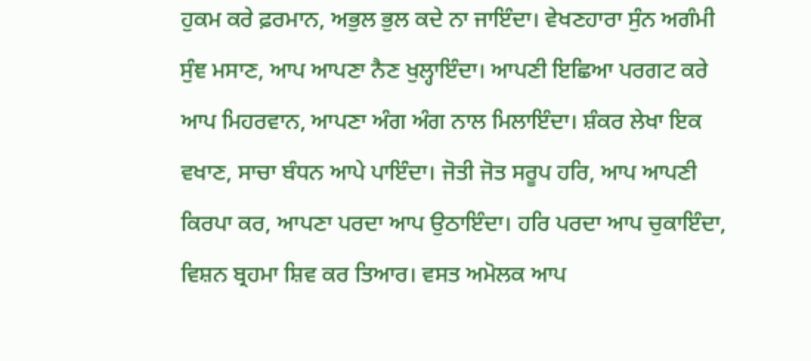ਹੁਕਮ ਕਰੇ ਫ਼ਰਮਾਨ, ਅਭੁਲ ਭੁਲ ਕਦੇ ਨਾ ਜਾਇੰਦਾ। ਵੇਖਣਹਾਰਾ ਸੁੰਨ ਅਗੰਮੀ ਸੁੰਞ ਮਸਾਣ, ਆਪ ਆਪਣਾ ਨੈਣ ਖੁਲ੍ਹਾਇੰਦਾ। ਆਪਣੀ ਇਛਿਆ ਪਰਗਟ ਕਰੇ ਆਪ ਮਿਹਰਵਾਨ, ਆਪਣਾ ਅੰਗ ਅੰਗ ਨਾਲ ਮਿਲਾਇੰਦਾ। ਸ਼ੰਕਰ ਲੇਖਾ ਇਕ ਵਖਾਣ, ਸਾਚਾ ਬੰਧਨ ਆਪੇ ਪਾਇੰਦਾ। ਜੋਤੀ ਜੋਤ ਸਰੂਪ ਹਰਿ, ਆਪ ਆਪਣੀ ਕਿਰਪਾ ਕਰ, ਆਪਣਾ ਪਰਦਾ ਆਪ ਉਠਾਇੰਦਾ। ਹਰਿ ਪਰਦਾ ਆਪ ਚੁਕਾਇੰਦਾ, ਵਿਸ਼ਨ ਬ੍ਰਹਮਾ ਸ਼ਿਵ ਕਰ ਤਿਆਰ। ਵਸਤ ਅਮੋਲਕ ਆਪ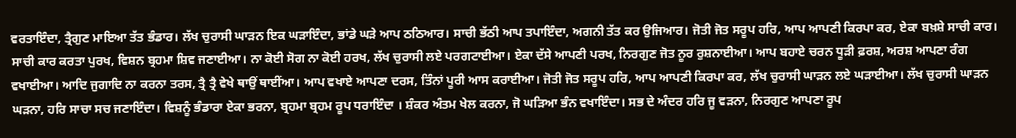ਵਰਤਾਇੰਦਾ, ਤ੍ਰੈਗੁਣ ਮਾਇਆ ਤੱਤ ਭੰਡਾਰ। ਲੱਖ ਚੁਰਾਸੀ ਘਾੜਨ ਇਕ ਘੜਾਇੰਦਾ, ਭਾਂਡੇ ਘੜੇ ਆਪ ਠਠਿਆਰ। ਸਾਚੀ ਭੱਠੀ ਆਪ ਤਪਾਇੰਦਾ, ਅਗਨੀ ਤੱਤ ਕਰ ਉਜਿਆਰ। ਜੋਤੀ ਜੋਤ ਸਰੂਪ ਹਰਿ, ਆਪ ਆਪਣੀ ਕਿਰਪਾ ਕਰ, ਏਕਾ ਬਖ਼ਸ਼ੇ ਸਾਚੀ ਕਾਰ। ਸਾਚੀ ਕਾਰ ਕਰਤਾ ਪੁਰਖ, ਵਿਸ਼ਨ ਬ੍ਰਹਮਾ ਸ਼ਿਵ ਜਣਾਈਆ। ਨਾ ਕੋਈ ਸੋਗ ਨਾ ਕੋਈ ਹਰਖ, ਲੱਖ ਚੁਰਾਸੀ ਲਏ ਪਰਗਟਾਈਆ। ਏਕਾ ਦੱਸੇ ਆਪਣੀ ਪਰਖ, ਨਿਰਗੁਣ ਜੋਤ ਨੂਰ ਰੁਸ਼ਨਾਈਆ। ਆਪ ਬਹਾਏ ਚਰਨ ਧੂੜੀ ਫ਼ਰਸ਼, ਅਰਸ਼ ਆਪਣਾ ਰੰਗ ਵਖਾਈਆ। ਆਦਿ ਜੁਗਾਦਿ ਨਾ ਕਰਨਾ ਤਰਸ, ਤ੍ਰੈ ਤ੍ਰੈ ਵੇਖੇ ਥਾਉਂ ਥਾਈਂਆ। ਆਪ ਵਖਾਏ ਆਪਣਾ ਦਰਸ, ਤਿੰਨਾਂ ਪੂਰੀ ਆਸ ਕਰਾਈਆ। ਜੋਤੀ ਜੋਤ ਸਰੂਪ ਹਰਿ, ਆਪ ਆਪਣੀ ਕਿਰਪਾ ਕਰ, ਲੱਖ ਚੁਰਾਸੀ ਘਾੜਨ ਲਏ ਘੜਾਈਆ। ਲੱਖ ਚੁਰਾਸੀ ਘਾੜਨ ਘੜਨਾ, ਹਰਿ ਸਾਚਾ ਸਚ ਜਣਾਇੰਦਾ। ਵਿਸ਼ਨੂੰ ਭੰਡਾਰਾ ਏਕਾ ਭਰਨਾ, ਬ੍ਰਹਮਾ ਬ੍ਰਹਮ ਰੂਪ ਧਰਾਇੰਦਾ । ਸ਼ੰਕਰ ਅੰਤਮ ਖੇਲ ਕਰਨਾ, ਜੋ ਘੜਿਆ ਭੰਨ ਵਖਾਇੰਦਾ। ਸਭ ਦੇ ਅੰਦਰ ਹਰਿ ਜੂ ਵੜਨਾ, ਨਿਰਗੁਣ ਆਪਣਾ ਰੂਪ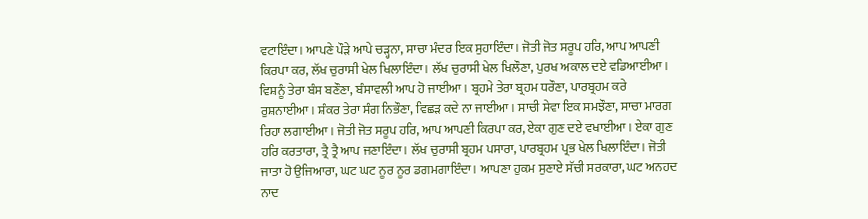ਵਟਾਇੰਦਾ। ਆਪਣੇ ਪੌੜੇ ਆਪੇ ਚੜ੍ਹਨਾ, ਸਾਚਾ ਮੰਦਰ ਇਕ ਸੁਹਾਇੰਦਾ। ਜੋਤੀ ਜੋਤ ਸਰੂਪ ਹਰਿ, ਆਪ ਆਪਣੀ ਕਿਰਪਾ ਕਰ, ਲੱਖ ਚੁਰਾਸੀ ਖੇਲ ਖਿਲਾਇੰਦਾ। ਲੱਖ ਚੁਰਾਸੀ ਖੇਲ ਖਿਲੌਣਾ, ਪੁਰਖ ਅਕਾਲ ਦਏ ਵਡਿਆਈਆ। ਵਿਸ਼ਨੂੰ ਤੇਰਾ ਬੰਸ ਬਣੌਣਾ, ਬੰਸਾਵਲੀ ਆਪ ਹੋ ਜਾਈਆ। ਬ੍ਰਹਮੇ ਤੇਰਾ ਬ੍ਰਹਮ ਧਰੌਣਾ, ਪਾਰਬ੍ਰਹਮ ਕਰੇ ਰੁਸ਼ਨਾਈਆ। ਸ਼ੰਕਰ ਤੇਰਾ ਸੰਗ ਨਿਭੌਣਾ, ਵਿਛੜ ਕਦੇ ਨਾ ਜਾਈਆ। ਸਾਚੀ ਸੇਵਾ ਇਕ ਸਮਝੌਣਾ, ਸਾਚਾ ਮਾਰਗ ਰਿਹਾ ਲਗਾਈਆ। ਜੋਤੀ ਜੋਤ ਸਰੂਪ ਹਰਿ, ਆਪ ਆਪਣੀ ਕਿਰਪਾ ਕਰ, ਏਕਾ ਗੁਣ ਦਏ ਵਖਾਈਆ। ਏਕਾ ਗੁਣ ਹਰਿ ਕਰਤਾਰਾ, ਤ੍ਰੈ ਤ੍ਰੈ ਆਪ ਜਣਾਇੰਦਾ। ਲੱਖ ਚੁਰਾਸੀ ਬ੍ਰਹਮ ਪਸਾਰਾ, ਪਾਰਬ੍ਰਹਮ ਪ੍ਰਭ ਖੇਲ ਖਿਲਾਇੰਦਾ। ਜੋਤੀ ਜਾਤਾ ਹੋ ਉਜਿਆਰਾ, ਘਟ ਘਟ ਨੂਰ ਨੂਰ ਡਗਮਗਾਇੰਦਾ। ਆਪਣਾ ਹੁਕਮ ਸੁਣਾਏ ਸੱਚੀ ਸਰਕਾਰਾ, ਘਟ ਅਨਹਦ ਨਾਦ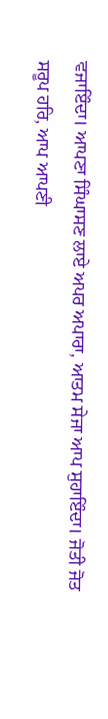ਵਜਾਇੰਦਾ। ਆਪਣਾ ਸਿੰਘਾਸਣ ਲਾਏ ਅਪਰ ਅਪਾਰਾ, ਆਤਮ ਸੇਜਾ ਆਪ ਸੁਹਾਇੰਦਾ। ਜੋਤੀ ਜੋਤ ਸਰੂਪ ਹਰਿ, ਆਪ ਆਪਣੀ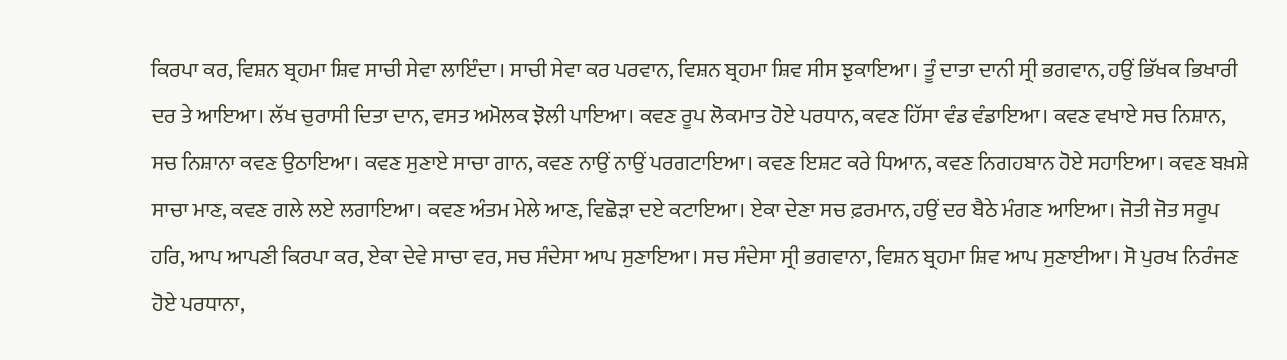ਕਿਰਪਾ ਕਰ, ਵਿਸ਼ਨ ਬ੍ਰਹਮਾ ਸ਼ਿਵ ਸਾਚੀ ਸੇਵਾ ਲਾਇੰਦਾ। ਸਾਚੀ ਸੇਵਾ ਕਰ ਪਰਵਾਨ, ਵਿਸ਼ਨ ਬ੍ਰਹਮਾ ਸ਼ਿਵ ਸੀਸ ਝੁਕਾਇਆ। ਤੂੰ ਦਾਤਾ ਦਾਨੀ ਸ੍ਰੀ ਭਗਵਾਨ, ਹਉਂ ਭਿੱਖਕ ਭਿਖਾਰੀ ਦਰ ਤੇ ਆਇਆ। ਲੱਖ ਚੁਰਾਸੀ ਦਿਤਾ ਦਾਨ, ਵਸਤ ਅਮੋਲਕ ਝੋਲੀ ਪਾਇਆ। ਕਵਣ ਰੂਪ ਲੋਕਮਾਤ ਹੋਏ ਪਰਧਾਨ, ਕਵਣ ਹਿੱਸਾ ਵੰਡ ਵੰਡਾਇਆ। ਕਵਣ ਵਖਾਏ ਸਚ ਨਿਸ਼ਾਨ, ਸਚ ਨਿਸ਼ਾਨਾ ਕਵਣ ਉਠਾਇਆ। ਕਵਣ ਸੁਣਾਏ ਸਾਚਾ ਗਾਨ, ਕਵਣ ਨਾਉਂ ਨਾਉਂ ਪਰਗਟਾਇਆ। ਕਵਣ ਇਸ਼ਟ ਕਰੇ ਧਿਆਨ, ਕਵਣ ਨਿਗਹਬਾਨ ਹੋਏ ਸਹਾਇਆ। ਕਵਣ ਬਖ਼ਸ਼ੇ ਸਾਚਾ ਮਾਣ, ਕਵਣ ਗਲੇ ਲਏ ਲਗਾਇਆ। ਕਵਣ ਅੰਤਮ ਮੇਲੇ ਆਣ, ਵਿਛੋੜਾ ਦਏ ਕਟਾਇਆ। ਏਕਾ ਦੇਣਾ ਸਚ ਫ਼ਰਮਾਨ, ਹਉਂ ਦਰ ਬੈਠੇ ਮੰਗਣ ਆਇਆ। ਜੋਤੀ ਜੋਤ ਸਰੂਪ ਹਰਿ, ਆਪ ਆਪਣੀ ਕਿਰਪਾ ਕਰ, ਏਕਾ ਦੇਵੇ ਸਾਚਾ ਵਰ, ਸਚ ਸੰਦੇਸਾ ਆਪ ਸੁਣਾਇਆ। ਸਚ ਸੰਦੇਸਾ ਸ੍ਰੀ ਭਗਵਾਨਾ, ਵਿਸ਼ਨ ਬ੍ਰਹਮਾ ਸ਼ਿਵ ਆਪ ਸੁਣਾਈਆ। ਸੋ ਪੁਰਖ ਨਿਰੰਜਣ ਹੋਏ ਪਰਧਾਨਾ,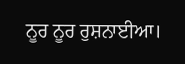ਨੂਰ ਨੂਰ ਰੁਸ਼ਨਾਈਆ।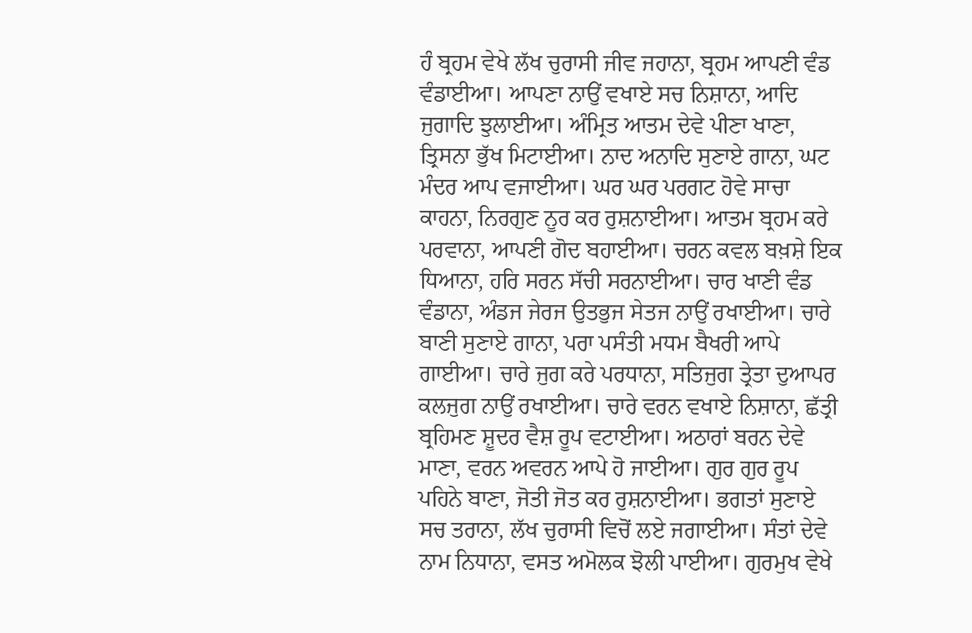ਹੰ ਬ੍ਰਹਮ ਵੇਖੇ ਲੱਖ ਚੁਰਾਸੀ ਜੀਵ ਜਹਾਨਾ, ਬ੍ਰਹਮ ਆਪਣੀ ਵੰਡ ਵੰਡਾਈਆ। ਆਪਣਾ ਨਾਉਂ ਵਖਾਏ ਸਚ ਨਿਸ਼ਾਨਾ, ਆਦਿ ਜੁਗਾਦਿ ਝੁਲਾਈਆ। ਅੰਮ੍ਰਿਤ ਆਤਮ ਦੇਵੇ ਪੀਣਾ ਖਾਣਾ, ਤ੍ਰਿਸਨਾ ਭੁੱਖ ਮਿਟਾਈਆ। ਨਾਦ ਅਨਾਦਿ ਸੁਣਾਏ ਗਾਨਾ, ਘਟ ਮੰਦਰ ਆਪ ਵਜਾਈਆ। ਘਰ ਘਰ ਪਰਗਟ ਹੋਵੇ ਸਾਚਾ ਕਾਹਨਾ, ਨਿਰਗੁਣ ਨੂਰ ਕਰ ਰੁਸ਼ਨਾਈਆ। ਆਤਮ ਬ੍ਰਹਮ ਕਰੇ ਪਰਵਾਨਾ, ਆਪਣੀ ਗੋਦ ਬਹਾਈਆ। ਚਰਨ ਕਵਲ ਬਖ਼ਸ਼ੇ ਇਕ ਧਿਆਨਾ, ਹਰਿ ਸਰਨ ਸੱਚੀ ਸਰਨਾਈਆ। ਚਾਰ ਖਾਣੀ ਵੰਡ ਵੰਡਾਨਾ, ਅੰਡਜ ਜੇਰਜ ਉਤਭੁਜ ਸੇਤਜ ਨਾਉਂ ਰਖਾਈਆ। ਚਾਰੇ ਬਾਣੀ ਸੁਣਾਏ ਗਾਨਾ, ਪਰਾ ਪਸੰਤੀ ਮਧਮ ਬੈਖਰੀ ਆਪੇ ਗਾਈਆ। ਚਾਰੇ ਜੁਗ ਕਰੇ ਪਰਧਾਨਾ, ਸਤਿਜੁਗ ਤ੍ਰੇਤਾ ਦੁਆਪਰ ਕਲਜੁਗ ਨਾਉਂ ਰਖਾਈਆ। ਚਾਰੇ ਵਰਨ ਵਖਾਏ ਨਿਸ਼ਾਨਾ, ਛੱਤ੍ਰੀ ਬ੍ਰਹਿਮਣ ਸ਼ੂਦਰ ਵੈਸ਼ ਰੂਪ ਵਟਾਈਆ। ਅਠਾਰਾਂ ਬਰਨ ਦੇਵੇ ਮਾਣਾ, ਵਰਨ ਅਵਰਨ ਆਪੇ ਹੋ ਜਾਈਆ। ਗੁਰ ਗੁਰ ਰੂਪ ਪਹਿਨੇ ਬਾਣਾ, ਜੋਤੀ ਜੋਤ ਕਰ ਰੁਸ਼ਨਾਈਆ। ਭਗਤਾਂ ਸੁਣਾਏ ਸਚ ਤਰਾਨਾ, ਲੱਖ ਚੁਰਾਸੀ ਵਿਚੋਂ ਲਏ ਜਗਾਈਆ। ਸੰਤਾਂ ਦੇਵੇ ਨਾਮ ਨਿਧਾਨਾ, ਵਸਤ ਅਮੋਲਕ ਝੋਲੀ ਪਾਈਆ। ਗੁਰਮੁਖ ਵੇਖੇ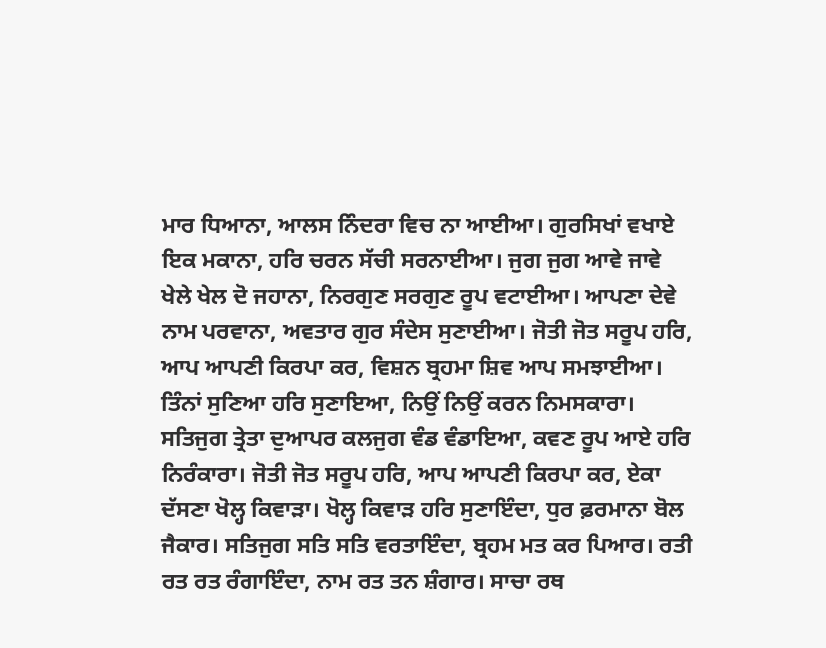ਮਾਰ ਧਿਆਨਾ, ਆਲਸ ਨਿੰਦਰਾ ਵਿਚ ਨਾ ਆਈਆ। ਗੁਰਸਿਖਾਂ ਵਖਾਏ ਇਕ ਮਕਾਨਾ, ਹਰਿ ਚਰਨ ਸੱਚੀ ਸਰਨਾਈਆ। ਜੁਗ ਜੁਗ ਆਵੇ ਜਾਵੇ ਖੇਲੇ ਖੇਲ ਦੋ ਜਹਾਨਾ, ਨਿਰਗੁਣ ਸਰਗੁਣ ਰੂਪ ਵਟਾਈਆ। ਆਪਣਾ ਦੇਵੇ ਨਾਮ ਪਰਵਾਨਾ, ਅਵਤਾਰ ਗੁਰ ਸੰਦੇਸ ਸੁਣਾਈਆ। ਜੋਤੀ ਜੋਤ ਸਰੂਪ ਹਰਿ, ਆਪ ਆਪਣੀ ਕਿਰਪਾ ਕਰ, ਵਿਸ਼ਨ ਬ੍ਰਹਮਾ ਸ਼ਿਵ ਆਪ ਸਮਝਾਈਆ। ਤਿੰਨਾਂ ਸੁਣਿਆ ਹਰਿ ਸੁਣਾਇਆ, ਨਿਉਂ ਨਿਉਂ ਕਰਨ ਨਿਮਸਕਾਰਾ। ਸਤਿਜੁਗ ਤ੍ਰੇਤਾ ਦੁਆਪਰ ਕਲਜੁਗ ਵੰਡ ਵੰਡਾਇਆ, ਕਵਣ ਰੂਪ ਆਏ ਹਰਿ ਨਿਰੰਕਾਰਾ। ਜੋਤੀ ਜੋਤ ਸਰੂਪ ਹਰਿ, ਆਪ ਆਪਣੀ ਕਿਰਪਾ ਕਰ, ਏਕਾ ਦੱਸਣਾ ਖੋਲ੍ਹ ਕਿਵਾੜਾ। ਖੋਲ੍ਹ ਕਿਵਾੜ ਹਰਿ ਸੁਣਾਇੰਦਾ, ਧੁਰ ਫ਼ਰਮਾਨਾ ਬੋਲ ਜੈਕਾਰ। ਸਤਿਜੁਗ ਸਤਿ ਸਤਿ ਵਰਤਾਇੰਦਾ, ਬ੍ਰਹਮ ਮਤ ਕਰ ਪਿਆਰ। ਰਤੀ ਰਤ ਰਤ ਰੰਗਾਇੰਦਾ, ਨਾਮ ਰਤ ਤਨ ਸ਼ੰਗਾਰ। ਸਾਚਾ ਰਥ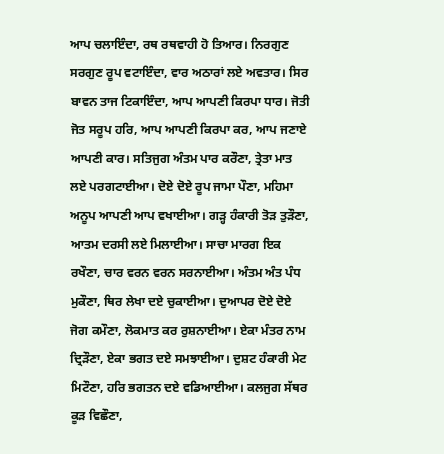ਆਪ ਚਲਾਇੰਦਾ, ਰਥ ਰਥਵਾਹੀ ਹੋ ਤਿਆਰ। ਨਿਰਗੁਣ ਸਰਗੁਣ ਰੂਪ ਵਟਾਇੰਦਾ, ਵਾਰ ਅਠਾਰਾਂ ਲਏ ਅਵਤਾਰ। ਸਿਰ ਬਾਵਨ ਤਾਜ ਟਿਕਾਇੰਦਾ, ਆਪ ਆਪਣੀ ਕਿਰਪਾ ਧਾਰ। ਜੋਤੀ ਜੋਤ ਸਰੂਪ ਹਰਿ, ਆਪ ਆਪਣੀ ਕਿਰਪਾ ਕਰ, ਆਪ ਜਣਾਏ ਆਪਣੀ ਕਾਰ। ਸਤਿਜੁਗ ਅੰਤਮ ਪਾਰ ਕਰੌਣਾ, ਤ੍ਰੇਤਾ ਮਾਤ ਲਏ ਪਰਗਟਾਈਆ। ਦੋਏ ਦੋਏ ਰੂਪ ਜਾਮਾ ਪੌਣਾ, ਮਹਿਮਾ ਅਨੂਪ ਆਪਣੀ ਆਪ ਵਖਾਈਆ। ਗੜ੍ਹ ਹੰਕਾਰੀ ਤੋੜ ਤੁੜੌਣਾ, ਆਤਮ ਦਰਸੀ ਲਏ ਮਿਲਾਈਆ। ਸਾਚਾ ਮਾਰਗ ਇਕ ਰਖੌਣਾ, ਚਾਰ ਵਰਨ ਵਰਨ ਸਰਨਾਈਆ। ਅੰਤਮ ਅੰਤ ਪੰਧ ਮੁਕੌਣਾ, ਥਿਰ ਲੇਖਾ ਦਏ ਚੁਕਾਈਆ। ਦੁਆਪਰ ਦੋਏ ਦੋਏ ਜੋਗ ਕਮੌਣਾ, ਲੋਕਮਾਤ ਕਰ ਰੁਸ਼ਨਾਈਆ। ਏਕਾ ਮੰਤਰ ਨਾਮ ਦ੍ਰਿੜੌਣਾ, ਏਕਾ ਭਗਤ ਦਏ ਸਮਝਾਈਆ। ਦੁਸ਼ਟ ਹੰਕਾਰੀ ਮੇਟ ਮਿਟੌਣਾ, ਹਰਿ ਭਗਤਨ ਦਏ ਵਡਿਆਈਆ। ਕਲਜੁਗ ਸੱਥਰ ਕੂੜ ਵਿਛੌਣਾ,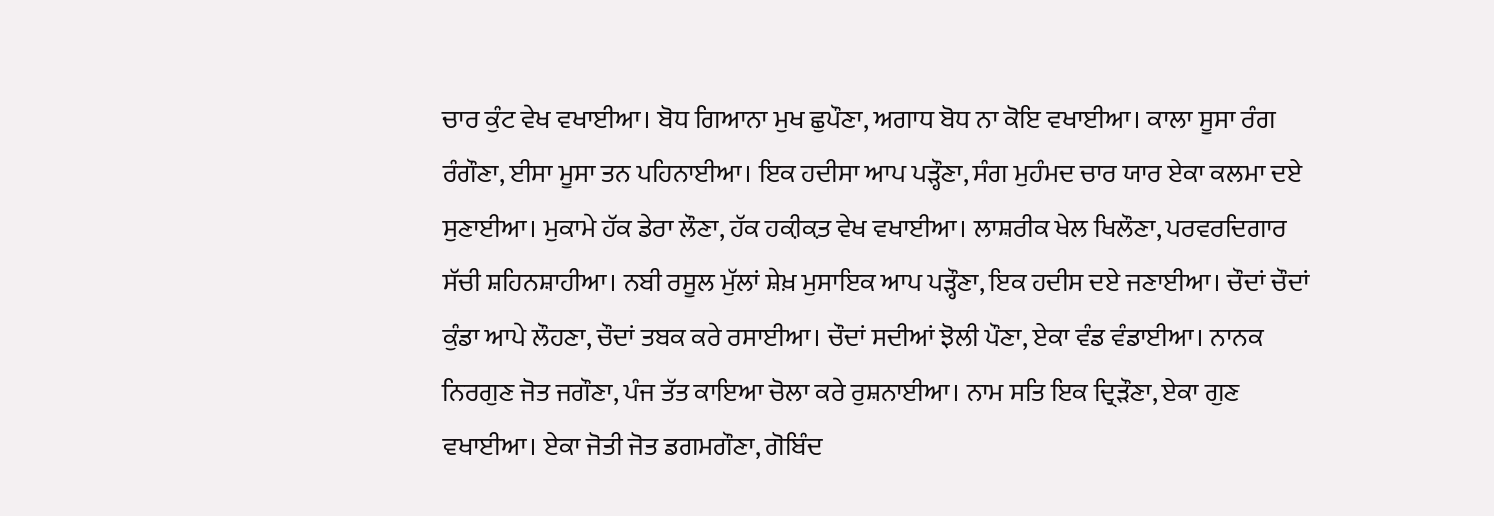ਚਾਰ ਕੁੰਟ ਵੇਖ ਵਖਾਈਆ। ਬੋਧ ਗਿਆਨਾ ਮੁਖ ਛੁਪੌਣਾ, ਅਗਾਧ ਬੋਧ ਨਾ ਕੋਇ ਵਖਾਈਆ। ਕਾਲਾ ਸੂਸਾ ਰੰਗ ਰੰਗੌਣਾ, ਈਸਾ ਮੂਸਾ ਤਨ ਪਹਿਨਾਈਆ। ਇਕ ਹਦੀਸਾ ਆਪ ਪੜ੍ਹੌਣਾ, ਸੰਗ ਮੁਹੰਮਦ ਚਾਰ ਯਾਰ ਏਕਾ ਕਲਮਾ ਦਏ ਸੁਣਾਈਆ। ਮੁਕਾਮੇ ਹੱਕ ਡੇਰਾ ਲੌਣਾ, ਹੱਕ ਹਕ਼ੀਕ਼ਤ ਵੇਖ ਵਖਾਈਆ। ਲਾਸ਼ਰੀਕ ਖੇਲ ਖਿਲੌਣਾ, ਪਰਵਰਦਿਗਾਰ ਸੱਚੀ ਸ਼ਹਿਨਸ਼ਾਹੀਆ। ਨਬੀ ਰਸੂਲ ਮੁੱਲਾਂ ਸ਼ੇਖ਼ ਮੁਸਾਇਕ ਆਪ ਪੜ੍ਹੌਣਾ, ਇਕ ਹਦੀਸ ਦਏ ਜਣਾਈਆ। ਚੌਦਾਂ ਚੌਦਾਂ ਕੁੰਡਾ ਆਪੇ ਲੌਹਣਾ, ਚੌਦਾਂ ਤਬਕ ਕਰੇ ਰਸਾਈਆ। ਚੌਦਾਂ ਸਦੀਆਂ ਝੋਲੀ ਪੌਣਾ, ਏਕਾ ਵੰਡ ਵੰਡਾਈਆ। ਨਾਨਕ ਨਿਰਗੁਣ ਜੋਤ ਜਗੌਣਾ, ਪੰਜ ਤੱਤ ਕਾਇਆ ਚੋਲਾ ਕਰੇ ਰੁਸ਼ਨਾਈਆ। ਨਾਮ ਸਤਿ ਇਕ ਦ੍ਰਿੜੌਣਾ, ਏਕਾ ਗੁਣ ਵਖਾਈਆ। ਏਕਾ ਜੋਤੀ ਜੋਤ ਡਗਮਗੌਣਾ, ਗੋਬਿੰਦ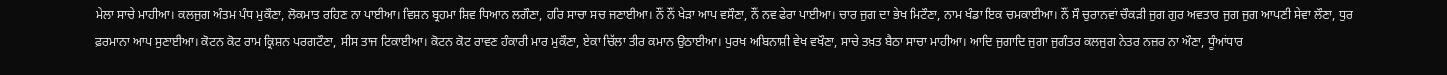ਮੇਲਾ ਸਾਚੇ ਮਾਹੀਆ। ਕਲਜੁਗ ਅੰਤਮ ਪੰਧ ਮੁਕੌਣਾ, ਲੋਕਮਾਤ ਰਹਿਣ ਨਾ ਪਾਈਆ। ਵਿਸ਼ਨ ਬ੍ਰਹਮਾ ਸ਼ਿਵ ਧਿਆਨ ਲਗੌਣਾ, ਹਰਿ ਸਾਚਾ ਸਚ ਜਣਾਈਆ। ਨੌਂ ਨੌਂ ਖੇੜਾ ਆਪ ਵਸੌਣਾ, ਨੌਂ ਨਵ ਫੇਰਾ ਪਾਈਆ। ਚਾਰ ਜੁਗ ਦਾ ਭੇਖ ਮਿਟੌਣਾ, ਨਾਮ ਖੰਡਾ ਇਕ ਚਮਕਾਈਆ। ਨੌਂ ਸੌ ਚੁਰਾਨਵਾਂ ਚੌਕੜੀ ਜੁਗ ਗੁਰ ਅਵਤਾਰ ਜੁਗ ਜੁਗ ਆਪਣੀ ਸੇਵਾ ਲੌਣਾ, ਧੁਰ ਫ਼ਰਮਾਨਾ ਆਪ ਸੁਣਾਈਆ। ਕੋਟਨ ਕੋਟ ਰਾਮ ਕ੍ਰਿਸ਼ਨ ਪਰਗਟੌਣਾ, ਸੀਸ ਤਾਜ ਟਿਕਾਈਆ। ਕੋਟਨ ਕੋਟ ਰਾਵਣ ਹੰਕਾਰੀ ਮਾਰ ਮੁਕੌਣਾ, ਏਕਾ ਚਿੱਲਾ ਤੀਰ ਕਮਾਨ ਉਠਾਈਆ। ਪੁਰਖ ਅਬਿਨਾਸ਼ੀ ਵੇਖ ਵਖੌਣਾ, ਸਾਚੇ ਤਖ਼ਤ ਬੈਠਾ ਸਾਚਾ ਮਾਹੀਆ। ਆਦਿ ਜੁਗਾਦਿ ਜੁਗਾ ਜੁਗੰਤਰ ਕਲਜੁਗ ਨੇਤਰ ਨਜ਼ਰ ਨਾ ਔਣਾ, ਧੂੰਆਂਧਾਰ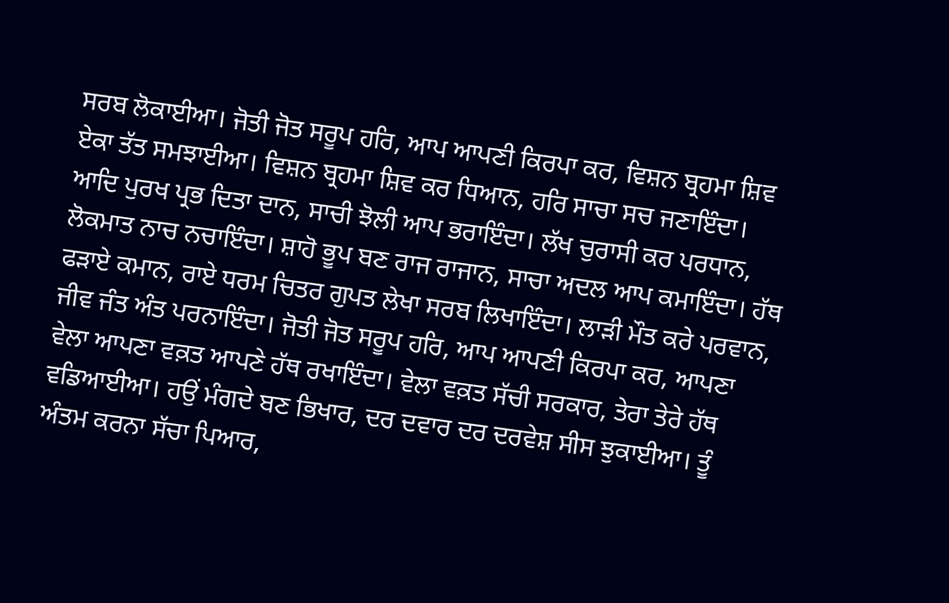ਸਰਬ ਲੋਕਾਈਆ। ਜੋਤੀ ਜੋਤ ਸਰੂਪ ਹਰਿ, ਆਪ ਆਪਣੀ ਕਿਰਪਾ ਕਰ, ਵਿਸ਼ਨ ਬ੍ਰਹਮਾ ਸ਼ਿਵ ਏਕਾ ਤੱਤ ਸਮਝਾਈਆ। ਵਿਸ਼ਨ ਬ੍ਰਹਮਾ ਸ਼ਿਵ ਕਰ ਧਿਆਨ, ਹਰਿ ਸਾਚਾ ਸਚ ਜਣਾਇੰਦਾ। ਆਦਿ ਪੁਰਖ ਪ੍ਰਭ ਦਿਤਾ ਦਾਨ, ਸਾਚੀ ਝੋਲੀ ਆਪ ਭਰਾਇੰਦਾ। ਲੱਖ ਚੁਰਾਸੀ ਕਰ ਪਰਧਾਨ, ਲੋਕਮਾਤ ਨਾਚ ਨਚਾਇੰਦਾ। ਸ਼ਾਹੋ ਭੂਪ ਬਣ ਰਾਜ ਰਾਜਾਨ, ਸਾਚਾ ਅਦਲ ਆਪ ਕਮਾਇੰਦਾ। ਹੱਥ ਫੜਾਏ ਕਮਾਨ, ਰਾਏ ਧਰਮ ਚਿਤਰ ਗੁਪਤ ਲੇਖਾ ਸਰਬ ਲਿਖਾਇੰਦਾ। ਲਾੜੀ ਮੌਤ ਕਰੇ ਪਰਵਾਨ, ਜੀਵ ਜੰਤ ਅੰਤ ਪਰਨਾਇੰਦਾ। ਜੋਤੀ ਜੋਤ ਸਰੂਪ ਹਰਿ, ਆਪ ਆਪਣੀ ਕਿਰਪਾ ਕਰ, ਆਪਣਾ ਵੇਲਾ ਆਪਣਾ ਵਕ਼ਤ ਆਪਣੇ ਹੱਥ ਰਖਾਇੰਦਾ। ਵੇਲਾ ਵਕ਼ਤ ਸੱਚੀ ਸਰਕਾਰ, ਤੇਰਾ ਤੇਰੇ ਹੱਥ ਵਡਿਆਈਆ। ਹਉਂ ਮੰਗਦੇ ਬਣ ਭਿਖਾਰ, ਦਰ ਦਵਾਰ ਦਰ ਦਰਵੇਸ਼ ਸੀਸ ਝੁਕਾਈਆ। ਤੂੰ ਅੰਤਮ ਕਰਨਾ ਸੱਚਾ ਪਿਆਰ,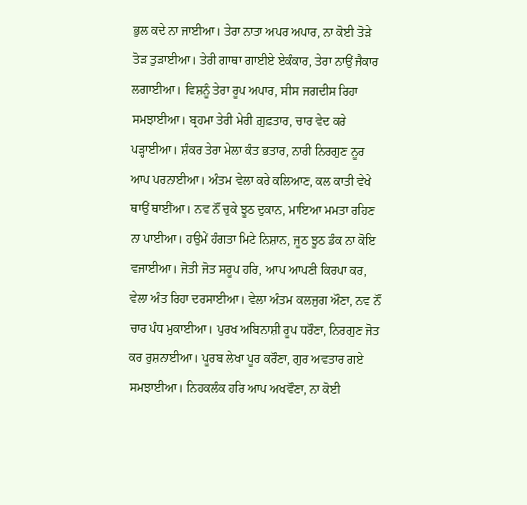ਭੁਲ ਕਦੇ ਨਾ ਜਾਈਆ। ਤੇਰਾ ਨਾਤਾ ਅਪਰ ਅਪਾਰ, ਨਾ ਕੋਈ ਤੋੜੇ ਤੋੜ ਤੁੜਾਈਆ। ਤੇਰੀ ਗਾਥਾ ਗਾਈਏ ਏਕੰਕਾਰ, ਤੇਰਾ ਨਾਉਂ ਜੈਕਾਰ ਲਗਾਈਆ। ਵਿਸ਼ਨੂੰ ਤੇਰਾ ਰੂਪ ਅਪਾਰ, ਸੀਸ ਜਗਦੀਸ ਰਿਹਾ ਸਮਝਾਈਆ। ਬ੍ਰਹਮਾ ਤੇਰੀ ਮੇਰੀ ਗ਼ੁਫ਼ਤਾਰ, ਚਾਰ ਵੇਦ ਕਰੇ ਪੜ੍ਹਾਈਆ। ਸ਼ੰਕਰ ਤੇਰਾ ਮੇਲਾ ਕੰਤ ਭਤਾਰ, ਨਾਰੀ ਨਿਰਗੁਣ ਨੂਰ ਆਪ ਪਰਨਾਈਆ। ਅੰਤਮ ਵੇਲਾ ਕਰੇ ਕਲਿਆਣ, ਕਲ ਕਾਤੀ ਵੇਖੇ ਥਾਉਂ ਥਾਈਂਆ। ਨਵ ਨੌਂ ਚੁਕੇ ਝੂਠ ਦੁਕਾਨ, ਮਾਇਆ ਮਮਤਾ ਰਹਿਣ ਨਾ ਪਾਈਆ। ਹਉਮੇਂ ਹੰਗਤਾ ਮਿਟੇ ਨਿਸ਼ਾਨ, ਜੂਠ ਝੂਠ ਡੰਕ ਨਾ ਕੋਇ ਵਜਾਈਆ। ਜੋਤੀ ਜੋਤ ਸਰੂਪ ਹਰਿ, ਆਪ ਆਪਣੀ ਕਿਰਪਾ ਕਰ, ਵੇਲਾ ਅੰਤ ਰਿਹਾ ਦਰਸਾਈਆ। ਵੇਲਾ ਅੰਤਮ ਕਲਜੁਗ ਔਣਾ, ਨਵ ਨੌਂ ਚਾਰ ਪੰਧ ਮੁਕਾਈਆ। ਪੁਰਖ ਅਬਿਨਾਸ਼ੀ ਰੂਪ ਧਰੌਣਾ, ਨਿਰਗੁਣ ਜੋਤ ਕਰ ਰੁਸ਼ਨਾਈਆ। ਪੂਰਬ ਲੇਖਾ ਪੂਰ ਕਰੌਣਾ, ਗੁਰ ਅਵਤਾਰ ਗਏ ਸਮਝਾਈਆ। ਨਿਹਕਲੰਕ ਹਰਿ ਆਪ ਅਖਵੌਣਾ, ਨਾ ਕੋਈ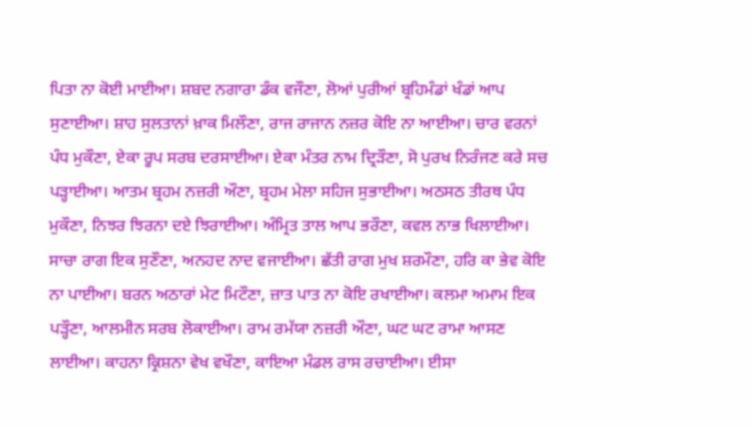ਪਿਤਾ ਨਾ ਕੋਈ ਮਾਈਆ। ਸ਼ਬਦ ਨਗਾਰਾ ਡੰਕ ਵਜੌਣਾ, ਲੋਆਂ ਪੁਰੀਆਂ ਬ੍ਰਹਿਮੰਡਾਂ ਖੰਡਾਂ ਆਪ ਸੁਣਾਈਆ। ਸ਼ਾਹ ਸੁਲਤਾਨਾਂ ਖ਼ਾਕ ਮਿਲੌਣਾ, ਰਾਜ ਰਾਜਾਨ ਨਜ਼ਰ ਕੋਇ ਨਾ ਆਈਆ। ਚਾਰ ਵਰਨਾਂ ਪੰਧ ਮੁਕੌਣਾ, ਏਕਾ ਰੂਪ ਸਰਬ ਦਰਸਾਈਆ। ਏਕਾ ਮੰਤਰ ਨਾਮ ਦ੍ਰਿੜੌਣਾ, ਸੋ ਪੁਰਖ ਨਿਰੰਜਣ ਕਰੇ ਸਚ ਪੜ੍ਹਾਈਆ। ਆਤਮ ਬ੍ਰਹਮ ਨਜ਼ਰੀ ਔਣਾ, ਬ੍ਰਹਮ ਮੇਲਾ ਸਹਿਜ ਸੁਭਾਈਆ। ਅਠਸਠ ਤੀਰਥ ਪੰਧ ਮੁਕੌਣਾ, ਨਿਝਰ ਝਿਰਨਾ ਦਏ ਝਿਰਾਈਆ। ਅੰਮ੍ਰਿਤ ਤਾਲ ਆਪ ਭਰੌਣਾ, ਕਵਲ ਨਾਭ ਖਿਲਾਈਆ। ਸਾਚਾ ਰਾਗ ਇਕ ਸੁਣੌਣਾ, ਅਨਹਦ ਨਾਦ ਵਜਾਈਆ। ਛੱਤੀ ਰਾਗ ਮੁਖ ਸ਼ਰਮੌਣਾ, ਹਰਿ ਕਾ ਭੇਵ ਕੋਇ ਨਾ ਪਾਈਆ। ਬਰਨ ਅਠਾਰਾਂ ਮੇਟ ਮਿਟੌਣਾ, ਜ਼ਾਤ ਪਾਤ ਨਾ ਕੋਇ ਰਖਾਈਆ। ਕਲਮਾ ਅਮਾਮ ਇਕ ਪੜ੍ਹੌਣਾ, ਆਲਮੀਨ ਸਰਬ ਲੋਕਾਈਆ। ਰਾਮ ਰਮੱਯਾ ਨਜ਼ਰੀ ਔਣਾ, ਘਟ ਘਟ ਰਾਮਾ ਆਸਣ ਲਾਈਆ। ਕਾਹਨਾ ਕ੍ਰਿਸ਼ਨਾ ਵੇਖ ਵਖੌਣਾ, ਕਾਇਆ ਮੰਡਲ ਰਾਸ ਰਚਾਈਆ। ਈਸਾ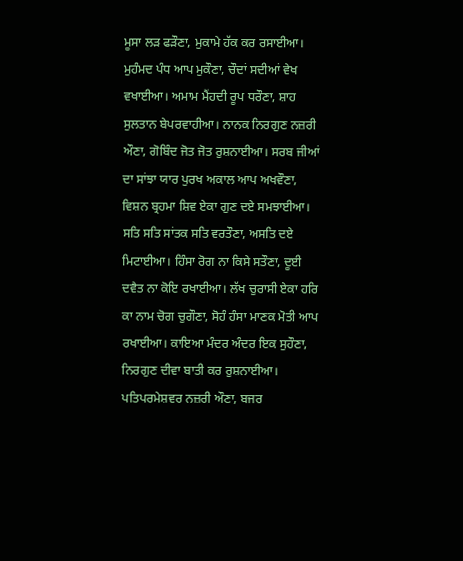ਮੂਸਾ ਲੜ ਫੜੌਣਾ, ਮੁਕਾਮੇ ਹੱਕ ਕਰ ਰਸਾਈਆ। ਮੁਹੰਮਦ ਪੰਧ ਆਪ ਮੁਕੌਣਾ, ਚੌਦਾਂ ਸਦੀਆਂ ਵੇਖ ਵਖਾਈਆ। ਅਮਾਮ ਮੈਂਹਦੀ ਰੂਪ ਧਰੌਣਾ, ਸ਼ਾਹ ਸੁਲਤਾਨ ਬੇਪਰਵਾਹੀਆ। ਨਾਨਕ ਨਿਰਗੁਣ ਨਜ਼ਰੀ ਔਣਾ, ਗੋਬਿੰਦ ਜੋਤ ਜੋਤ ਰੁਸ਼ਨਾਈਆ। ਸਰਬ ਜੀਆਂ ਦਾ ਸਾਂਝਾ ਯਾਰ ਪੁਰਖ ਅਕਾਲ ਆਪ ਅਖਵੌਣਾ, ਵਿਸ਼ਨ ਬ੍ਰਹਮਾ ਸ਼ਿਵ ਏਕਾ ਗੁਣ ਦਏ ਸਮਝਾਈਆ। ਸਤਿ ਸਤਿ ਸਾਂਤਕ ਸਤਿ ਵਰਤੌਣਾ, ਅਸਤਿ ਦਏ ਮਿਟਾਈਆ। ਹਿੰਸਾ ਰੋਗ ਨਾ ਕਿਸੇ ਸਤੌਣਾ, ਦੂਈ ਦਵੈਤ ਨਾ ਕੋਇ ਰਖਾਈਆ। ਲੱਖ ਚੁਰਾਸੀ ਏਕਾ ਹਰਿ ਕਾ ਨਾਮ ਚੋਗ ਚੁਗੌਣਾ, ਸੋਹੰ ਹੰਸਾ ਮਾਣਕ ਮੋਤੀ ਆਪ ਰਖਾਈਆ। ਕਾਇਆ ਮੰਦਰ ਅੰਦਰ ਇਕ ਸੁਹੌਣਾ, ਨਿਰਗੁਣ ਦੀਵਾ ਬਾਤੀ ਕਰ ਰੁਸ਼ਨਾਈਆ। ਪਤਿਪਰਮੇਸ਼ਵਰ ਨਜ਼ਰੀ ਔਣਾ, ਬਜਰ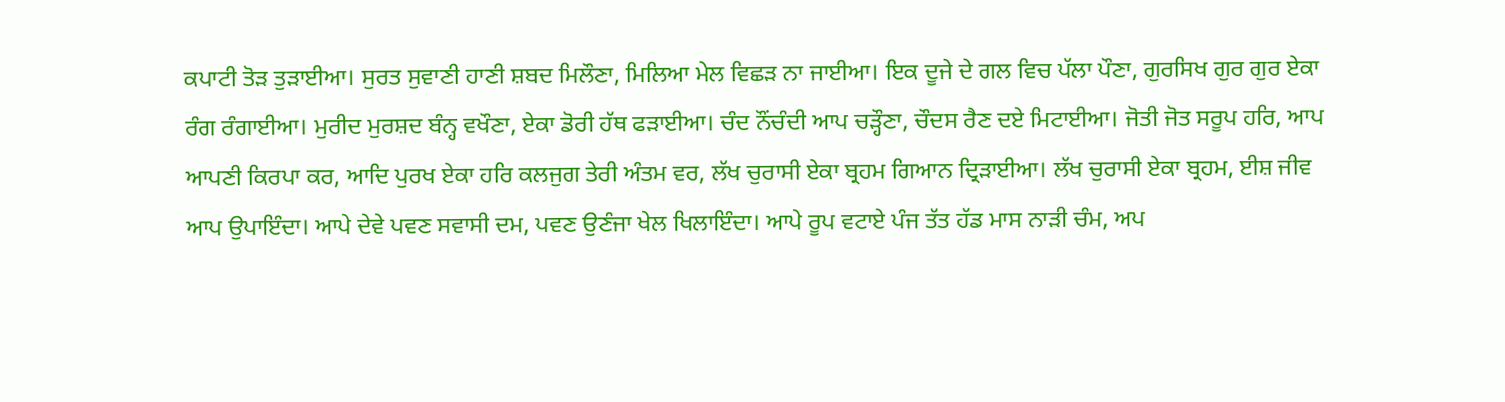ਕਪਾਟੀ ਤੋੜ ਤੁੜਾਈਆ। ਸੁਰਤ ਸੁਵਾਣੀ ਹਾਣੀ ਸ਼ਬਦ ਮਿਲੌਣਾ, ਮਿਲਿਆ ਮੇਲ ਵਿਛੜ ਨਾ ਜਾਈਆ। ਇਕ ਦੂਜੇ ਦੇ ਗਲ ਵਿਚ ਪੱਲਾ ਪੌਣਾ, ਗੁਰਸਿਖ ਗੁਰ ਗੁਰ ਏਕਾ ਰੰਗ ਰੰਗਾਈਆ। ਮੁਰੀਦ ਮੁਰਸ਼ਦ ਬੰਨ੍ਹ ਵਖੌਣਾ, ਏਕਾ ਡੋਰੀ ਹੱਥ ਫੜਾਈਆ। ਚੰਦ ਨੌਂਚੰਦੀ ਆਪ ਚੜ੍ਹੌਣਾ, ਚੌਦਸ ਰੈਣ ਦਏ ਮਿਟਾਈਆ। ਜੋਤੀ ਜੋਤ ਸਰੂਪ ਹਰਿ, ਆਪ ਆਪਣੀ ਕਿਰਪਾ ਕਰ, ਆਦਿ ਪੁਰਖ ਏਕਾ ਹਰਿ ਕਲਜੁਗ ਤੇਰੀ ਅੰਤਮ ਵਰ, ਲੱਖ ਚੁਰਾਸੀ ਏਕਾ ਬ੍ਰਹਮ ਗਿਆਨ ਦ੍ਰਿੜਾਈਆ। ਲੱਖ ਚੁਰਾਸੀ ਏਕਾ ਬ੍ਰਹਮ, ਈਸ਼ ਜੀਵ ਆਪ ਉਪਾਇੰਦਾ। ਆਪੇ ਦੇਵੇ ਪਵਣ ਸਵਾਸੀ ਦਮ, ਪਵਣ ਉਣੰਜਾ ਖੇਲ ਖਿਲਾਇੰਦਾ। ਆਪੇ ਰੂਪ ਵਟਾਏ ਪੰਜ ਤੱਤ ਹੱਡ ਮਾਸ ਨਾੜੀ ਚੰਮ, ਅਪ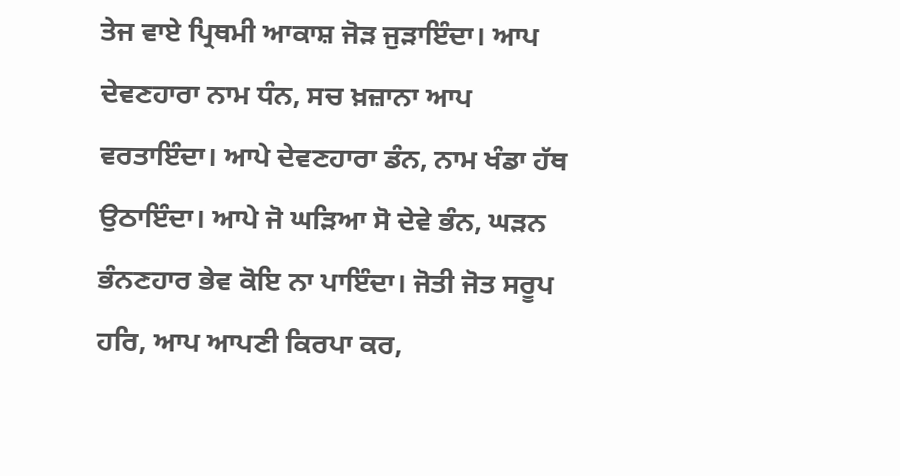ਤੇਜ ਵਾਏ ਪ੍ਰਿਥਮੀ ਆਕਾਸ਼ ਜੋੜ ਜੁੜਾਇੰਦਾ। ਆਪ ਦੇਵਣਹਾਰਾ ਨਾਮ ਧੰਨ, ਸਚ ਖ਼ਜ਼ਾਨਾ ਆਪ ਵਰਤਾਇੰਦਾ। ਆਪੇ ਦੇਵਣਹਾਰਾ ਡੰਨ, ਨਾਮ ਖੰਡਾ ਹੱਥ ਉਠਾਇੰਦਾ। ਆਪੇ ਜੋ ਘੜਿਆ ਸੋ ਦੇਵੇ ਭੰਨ, ਘੜਨ ਭੰਨਣਹਾਰ ਭੇਵ ਕੋਇ ਨਾ ਪਾਇੰਦਾ। ਜੋਤੀ ਜੋਤ ਸਰੂਪ ਹਰਿ, ਆਪ ਆਪਣੀ ਕਿਰਪਾ ਕਰ,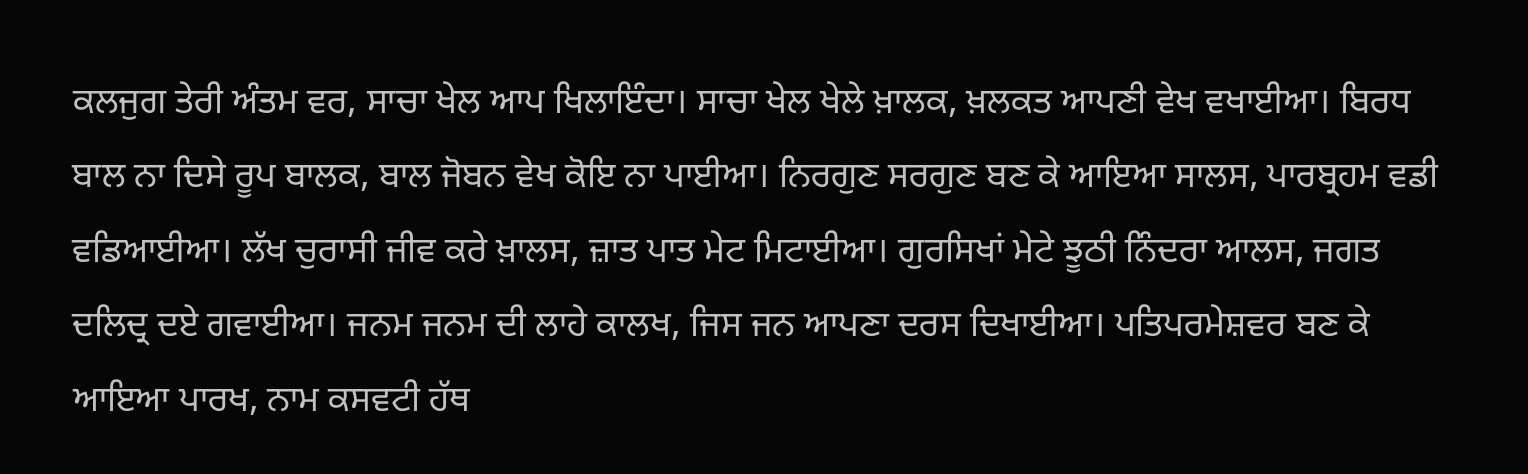ਕਲਜੁਗ ਤੇਰੀ ਅੰਤਮ ਵਰ, ਸਾਚਾ ਖੇਲ ਆਪ ਖਿਲਾਇੰਦਾ। ਸਾਚਾ ਖੇਲ ਖੇਲੇ ਖ਼ਾਲਕ, ਖ਼ਲਕਤ ਆਪਣੀ ਵੇਖ ਵਖਾਈਆ। ਬਿਰਧ ਬਾਲ ਨਾ ਦਿਸੇ ਰੂਪ ਬਾਲਕ, ਬਾਲ ਜੋਬਨ ਵੇਖ ਕੋਇ ਨਾ ਪਾਈਆ। ਨਿਰਗੁਣ ਸਰਗੁਣ ਬਣ ਕੇ ਆਇਆ ਸਾਲਸ, ਪਾਰਬ੍ਰਹਮ ਵਡੀ ਵਡਿਆਈਆ। ਲੱਖ ਚੁਰਾਸੀ ਜੀਵ ਕਰੇ ਖ਼ਾਲਸ, ਜ਼ਾਤ ਪਾਤ ਮੇਟ ਮਿਟਾਈਆ। ਗੁਰਸਿਖਾਂ ਮੇਟੇ ਝੂਠੀ ਨਿੰਦਰਾ ਆਲਸ, ਜਗਤ ਦਲਿਦ੍ਰ ਦਏ ਗਵਾਈਆ। ਜਨਮ ਜਨਮ ਦੀ ਲਾਹੇ ਕਾਲਖ, ਜਿਸ ਜਨ ਆਪਣਾ ਦਰਸ ਦਿਖਾਈਆ। ਪਤਿਪਰਮੇਸ਼ਵਰ ਬਣ ਕੇ ਆਇਆ ਪਾਰਖ, ਨਾਮ ਕਸਵਟੀ ਹੱਥ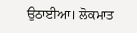ਉਠਾਈਆ। ਲੋਕਮਾਤ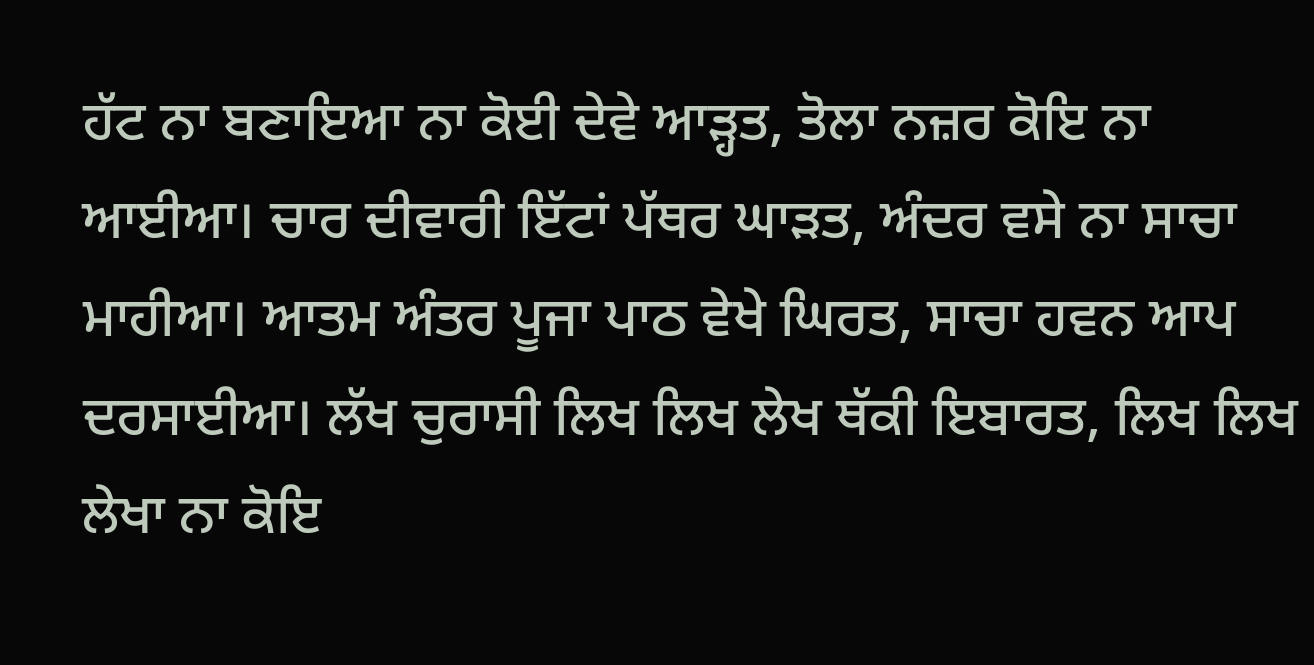ਹੱਟ ਨਾ ਬਣਾਇਆ ਨਾ ਕੋਈ ਦੇਵੇ ਆੜ੍ਹਤ, ਤੋਲਾ ਨਜ਼ਰ ਕੋਇ ਨਾ ਆਈਆ। ਚਾਰ ਦੀਵਾਰੀ ਇੱਟਾਂ ਪੱਥਰ ਘਾੜਤ, ਅੰਦਰ ਵਸੇ ਨਾ ਸਾਚਾ ਮਾਹੀਆ। ਆਤਮ ਅੰਤਰ ਪੂਜਾ ਪਾਠ ਵੇਖੇ ਘਿਰਤ, ਸਾਚਾ ਹਵਨ ਆਪ ਦਰਸਾਈਆ। ਲੱਖ ਚੁਰਾਸੀ ਲਿਖ ਲਿਖ ਲੇਖ ਥੱਕੀ ਇਬਾਰਤ, ਲਿਖ ਲਿਖ ਲੇਖਾ ਨਾ ਕੋਇ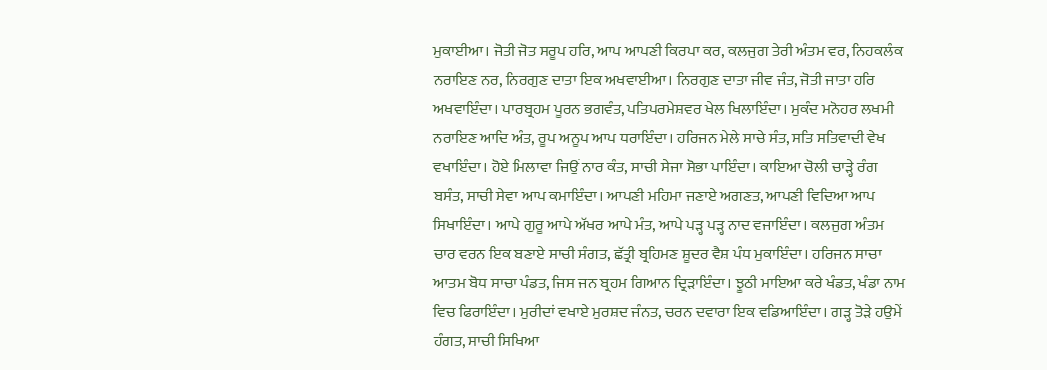ਮੁਕਾਈਆ। ਜੋਤੀ ਜੋਤ ਸਰੂਪ ਹਰਿ, ਆਪ ਆਪਣੀ ਕਿਰਪਾ ਕਰ, ਕਲਜੁਗ ਤੇਰੀ ਅੰਤਮ ਵਰ, ਨਿਹਕਲੰਕ ਨਰਾਇਣ ਨਰ, ਨਿਰਗੁਣ ਦਾਤਾ ਇਕ ਅਖਵਾਈਆ। ਨਿਰਗੁਣ ਦਾਤਾ ਜੀਵ ਜੰਤ, ਜੋਤੀ ਜਾਤਾ ਹਰਿ ਅਖਵਾਇੰਦਾ। ਪਾਰਬ੍ਰਹਮ ਪੂਰਨ ਭਗਵੰਤ, ਪਤਿਪਰਮੇਸ਼ਵਰ ਖੇਲ ਖਿਲਾਇੰਦਾ। ਮੁਕੰਦ ਮਨੋਹਰ ਲਖਮੀ ਨਰਾਇਣ ਆਦਿ ਅੰਤ, ਰੂਪ ਅਨੂਪ ਆਪ ਧਰਾਇੰਦਾ। ਹਰਿਜਨ ਮੇਲੇ ਸਾਚੇ ਸੰਤ, ਸਤਿ ਸਤਿਵਾਦੀ ਵੇਖ ਵਖਾਇੰਦਾ। ਹੋਏ ਮਿਲਾਵਾ ਜਿਉਂ ਨਾਰ ਕੰਤ, ਸਾਚੀ ਸੇਜਾ ਸੋਭਾ ਪਾਇੰਦਾ। ਕਾਇਆ ਚੋਲੀ ਚਾੜ੍ਹੇ ਰੰਗ ਬਸੰਤ, ਸਾਚੀ ਸੇਵਾ ਆਪ ਕਮਾਇੰਦਾ। ਆਪਣੀ ਮਹਿਮਾ ਜਣਾਏ ਅਗਣਤ, ਆਪਣੀ ਵਿਦਿਆ ਆਪ ਸਿਖਾਇੰਦਾ। ਆਪੇ ਗੁਰੂ ਆਪੇ ਅੱਖਰ ਆਪੇ ਮੰਤ, ਆਪੇ ਪੜ੍ਹ ਪੜ੍ਹ ਨਾਦ ਵਜਾਇੰਦਾ। ਕਲਜੁਗ ਅੰਤਮ ਚਾਰ ਵਰਨ ਇਕ ਬਣਾਏ ਸਾਚੀ ਸੰਗਤ, ਛੱਤ੍ਰੀ ਬ੍ਰਹਿਮਣ ਸ਼ੂਦਰ ਵੈਸ਼ ਪੰਧ ਮੁਕਾਇੰਦਾ। ਹਰਿਜਨ ਸਾਚਾ ਆਤਮ ਬੋਧ ਸਾਚਾ ਪੰਡਤ, ਜਿਸ ਜਨ ਬ੍ਰਹਮ ਗਿਆਨ ਦ੍ਰਿੜਾਇੰਦਾ। ਝੂਠੀ ਮਾਇਆ ਕਰੇ ਖੰਡਤ, ਖੰਡਾ ਨਾਮ ਵਿਚ ਫਿਰਾਇੰਦਾ। ਮੁਰੀਦਾਂ ਵਖਾਏ ਮੁਰਸ਼ਦ ਜੰਨਤ, ਚਰਨ ਦਵਾਰਾ ਇਕ ਵਡਿਆਇੰਦਾ। ਗੜ੍ਹ ਤੋੜੇ ਹਉਮੇਂ ਹੰਗਤ, ਸਾਚੀ ਸਿਖਿਆ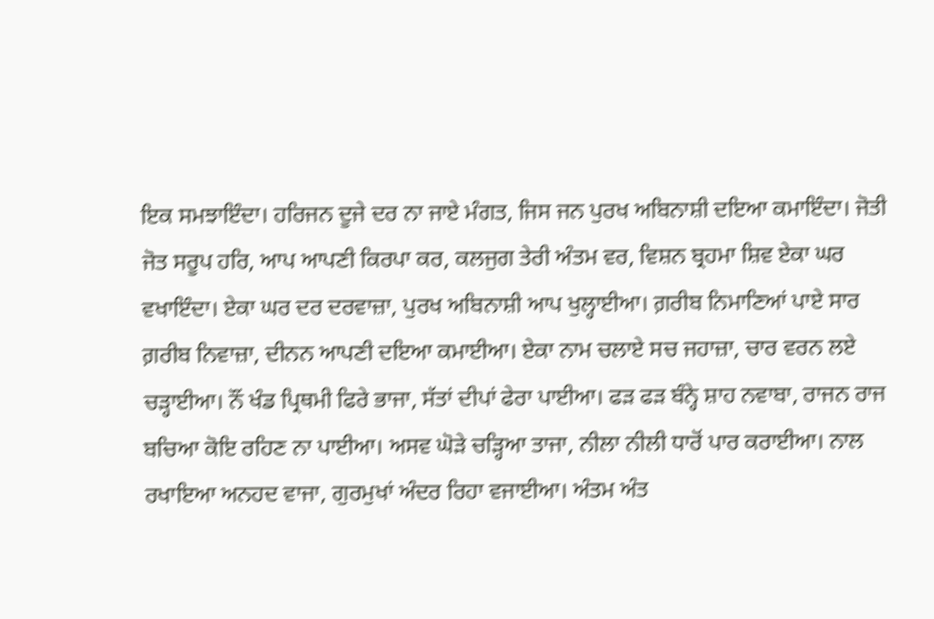ਇਕ ਸਮਝਾਇੰਦਾ। ਹਰਿਜਨ ਦੂਜੇ ਦਰ ਨਾ ਜਾਏ ਮੰਗਤ, ਜਿਸ ਜਨ ਪੁਰਖ ਅਬਿਨਾਸ਼ੀ ਦਇਆ ਕਮਾਇੰਦਾ। ਜੋਤੀ ਜੋਤ ਸਰੂਪ ਹਰਿ, ਆਪ ਆਪਣੀ ਕਿਰਪਾ ਕਰ, ਕਲਜੁਗ ਤੇਰੀ ਅੰਤਮ ਵਰ, ਵਿਸ਼ਨ ਬ੍ਰਹਮਾ ਸ਼ਿਵ ਏਕਾ ਘਰ ਵਖਾਇੰਦਾ। ਏਕਾ ਘਰ ਦਰ ਦਰਵਾਜ਼ਾ, ਪੁਰਖ ਅਬਿਨਾਸ਼ੀ ਆਪ ਖੁਲ੍ਹਾਈਆ। ਗ਼ਰੀਬ ਨਿਮਾਣਿਆਂ ਪਾਏ ਸਾਰ ਗ਼ਰੀਬ ਨਿਵਾਜ਼ਾ, ਦੀਨਨ ਆਪਣੀ ਦਇਆ ਕਮਾਈਆ। ਏਕਾ ਨਾਮ ਚਲਾਏ ਸਚ ਜਹਾਜ਼ਾ, ਚਾਰ ਵਰਨ ਲਏ ਚੜ੍ਹਾਈਆ। ਨੌਂ ਖੰਡ ਪ੍ਰਿਥਮੀ ਫਿਰੇ ਭਾਜਾ, ਸੱਤਾਂ ਦੀਪਾਂ ਫੇਰਾ ਪਾਈਆ। ਫੜ ਫੜ ਬੰਨ੍ਹੇ ਸ਼ਾਹ ਨਵਾਬਾ, ਰਾਜਨ ਰਾਜ ਬਚਿਆ ਕੋਇ ਰਹਿਣ ਨਾ ਪਾਈਆ। ਅਸਵ ਘੋੜੇ ਚੜ੍ਹਿਆ ਤਾਜਾ, ਨੀਲਾ ਨੀਲੀ ਧਾਰੋਂ ਪਾਰ ਕਰਾਈਆ। ਨਾਲ ਰਖਾਇਆ ਅਨਹਦ ਵਾਜਾ, ਗੁਰਮੁਖਾਂ ਅੰਦਰ ਰਿਹਾ ਵਜਾਈਆ। ਅੰਤਮ ਅੰਤ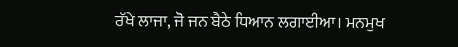ਰੱਖੇ ਲਾਜਾ, ਜੋ ਜਨ ਬੈਠੇ ਧਿਆਨ ਲਗਾਈਆ। ਮਨਮੁਖ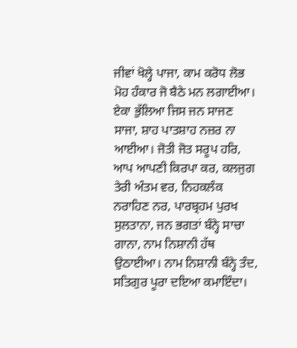ਜੀਵਾਂ ਖੋਲ੍ਹੇ ਪਾਜਾ, ਕਾਮ ਕਰੋਧ ਲੋਭ ਮੋਹ ਹੰਕਾਰ ਜੋ ਬੈਠੇ ਮਨ ਲਗਾਈਆ। ਏਕਾ ਭੁੱਲਿਆ ਜਿਸ ਜਨ ਸਾਜਣ ਸਾਜਾ, ਸ਼ਾਹ ਪਾਤਸ਼ਾਹ ਨਜ਼ਰ ਨਾ ਆਈਆ। ਜੋਤੀ ਜੋਤ ਸਰੂਪ ਹਰਿ, ਆਪ ਆਪਣੀ ਕਿਰਪਾ ਕਰ, ਕਲਜੁਗ ਤੇਰੀ ਅੰਤਮ ਵਰ, ਨਿਹਕਲੰਕ ਨਰਾਹਿਣ ਨਰ, ਪਾਰਬ੍ਰਹਮ ਪੁਰਖ ਸੁਲਤਾਨਾ, ਜਨ ਭਗਤਾਂ ਬੰਨ੍ਹੇ ਸਾਚਾ ਗਾਨਾ, ਨਾਮ ਨਿਸ਼ਾਨੀ ਹੱਥ ਉਠਾਈਆ। ਨਾਮ ਨਿਸ਼ਾਨੀ ਬੰਨ੍ਹੇ ਤੰਦ, ਸਤਿਗੁਰ ਪੂਰਾ ਦਇਆ ਕਮਾਇੰਦਾ।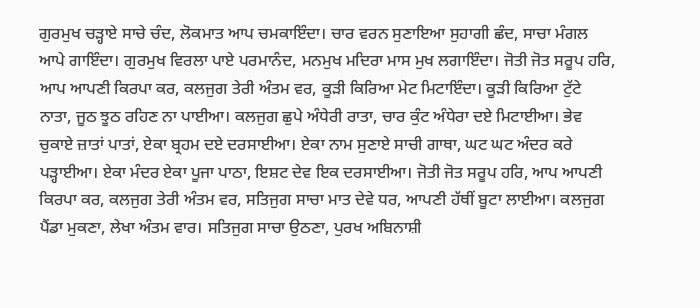ਗੁਰਮੁਖ ਚੜ੍ਹਾਏ ਸਾਚੇ ਚੰਦ, ਲੋਕਮਾਤ ਆਪ ਚਮਕਾਇੰਦਾ। ਚਾਰ ਵਰਨ ਸੁਣਾਇਆ ਸੁਹਾਗੀ ਛੰਦ, ਸਾਚਾ ਮੰਗਲ ਆਪੇ ਗਾਇੰਦਾ। ਗੁਰਮੁਖ ਵਿਰਲਾ ਪਾਏ ਪਰਮਾਨੰਦ, ਮਨਮੁਖ ਮਦਿਰਾ ਮਾਸ ਮੁਖ ਲਗਾਇੰਦਾ। ਜੋਤੀ ਜੋਤ ਸਰੂਪ ਹਰਿ, ਆਪ ਆਪਣੀ ਕਿਰਪਾ ਕਰ, ਕਲਜੁਗ ਤੇਰੀ ਅੰਤਮ ਵਰ, ਕੂੜੀ ਕਿਰਿਆ ਮੇਟ ਮਿਟਾਇੰਦਾ। ਕੂੜੀ ਕਿਰਿਆ ਟੁੱਟੇ ਨਾਤਾ, ਜੂਠ ਝੂਠ ਰਹਿਣ ਨਾ ਪਾਈਆ। ਕਲਜੁਗ ਛੁਪੇ ਅੰਧੇਰੀ ਰਾਤਾ, ਚਾਰ ਕੁੰਟ ਅੰਧੇਰਾ ਦਏ ਮਿਟਾਈਆ। ਭੇਵ ਚੁਕਾਏ ਜ਼ਾਤਾਂ ਪਾਤਾਂ, ਏਕਾ ਬ੍ਰਹਮ ਦਏ ਦਰਸਾਈਆ। ਏਕਾ ਨਾਮ ਸੁਣਾਏ ਸਾਚੀ ਗਾਥਾ, ਘਟ ਘਟ ਅੰਦਰ ਕਰੇ ਪੜ੍ਹਾਈਆ। ਏਕਾ ਮੰਦਰ ਏਕਾ ਪੂਜਾ ਪਾਠਾ, ਇਸ਼ਟ ਦੇਵ ਇਕ ਦਰਸਾਈਆ। ਜੋਤੀ ਜੋਤ ਸਰੂਪ ਹਰਿ, ਆਪ ਆਪਣੀ ਕਿਰਪਾ ਕਰ, ਕਲਜੁਗ ਤੇਰੀ ਅੰਤਮ ਵਰ, ਸਤਿਜੁਗ ਸਾਚਾ ਮਾਤ ਦੇਵੇ ਧਰ, ਆਪਣੀ ਹੱਥੀਂ ਬੂਟਾ ਲਾਈਆ। ਕਲਜੁਗ ਪੈਂਡਾ ਮੁਕਣਾ, ਲੇਖਾ ਅੰਤਮ ਵਾਰ। ਸਤਿਜੁਗ ਸਾਚਾ ਉਠਣਾ, ਪੁਰਖ ਅਬਿਨਾਸ਼ੀ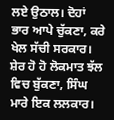ਲਏ ਉਠਾਲ। ਦੋਹਾਂ ਭਾਰ ਆਪੇ ਚੁੱਕਣਾ, ਕਰੇ ਖੇਲ ਸੱਚੀ ਸਰਕਾਰ। ਸ਼ੇਰ ਹੋ ਹੋ ਲੋਕਮਾਤ ਝੱਲ ਵਿਚ ਬੁੱਕਣਾ, ਸਿੰਘ ਮਾਰੇ ਇਕ ਲਲਕਾਰ।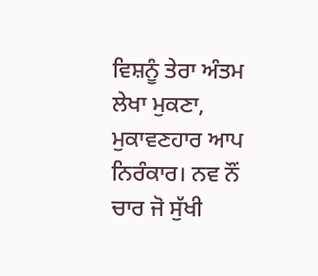ਵਿਸ਼ਨੂੰ ਤੇਰਾ ਅੰਤਮ ਲੇਖਾ ਮੁਕਣਾ, ਮੁਕਾਵਣਹਾਰ ਆਪ ਨਿਰੰਕਾਰ। ਨਵ ਨੌਂ ਚਾਰ ਜੋ ਸੁੱਖੀ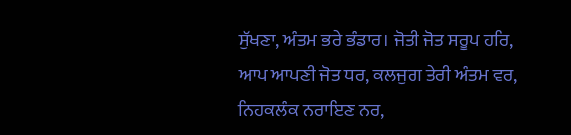ਸੁੱਖਣਾ, ਅੰਤਮ ਭਰੇ ਭੰਡਾਰ। ਜੋਤੀ ਜੋਤ ਸਰੂਪ ਹਰਿ, ਆਪ ਆਪਣੀ ਜੋਤ ਧਰ, ਕਲਜੁਗ ਤੇਰੀ ਅੰਤਮ ਵਰ, ਨਿਹਕਲੰਕ ਨਰਾਇਣ ਨਰ,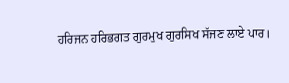ਹਰਿਜਨ ਹਰਿਭਗਤ ਗੁਰਮੁਖ ਗੁਰਸਿਖ ਸੱਜਣ ਲਾਏ ਪਾਰ।